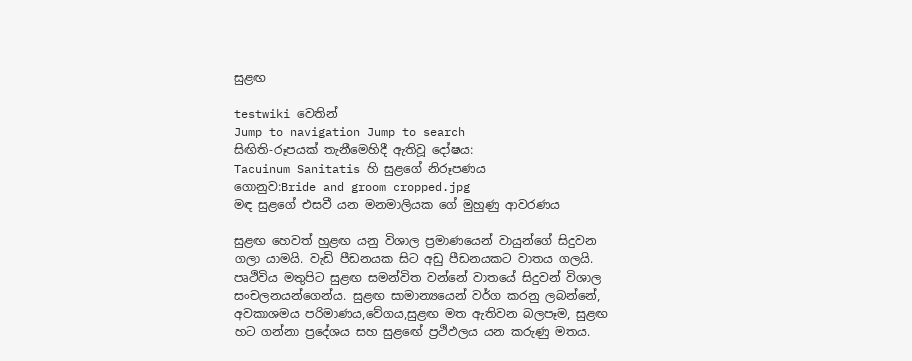සුළඟ

testwiki වෙතින්
Jump to navigation Jump to search
සිඟිති-රූපයක් තැනීමෙහිදී ඇතිවූ දෝෂය:
Tacuinum Sanitatis හි සුළගේ නිරූපණය
ගොනුව:Bride and groom cropped.jpg
මඳ සුළගේ එසවී යන මනමාලියක ගේ මුහුණු ආවරණය

සුළඟ හෙවත් හුළඟ යනු විශාල ප්‍රමාණයෙන් වායුන්ගේ සිදුවන ගලා යාමයි. වැඩි පීඩනයක සිට අඩු පීඩනයකට වාතය ගලයි. පෘථිවිය මතුපිට සුළඟ සමන්විත වන්නේ වාතයේ සිදුවන් විශාල සංචලනයන්ගෙන්ය. සුළඟ සාමාන්‍යයෙන් වර්ග කරනු ලබන්නේ, අවකාශමය පරිමාණය,වේගය,සුළඟ මත ඇතිවන බලපෑම, සුළඟ හට ගන්නා ප්‍රදේශය සහ සුළඟේ ප්‍රථිඵලය යන කරුණු මතය.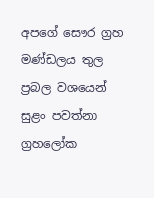අපගේ සෞර ග්‍රහ මණ්ඩලය තුල ප්‍රබල වශයෙන් සුළං පවත්නා ග්‍රහලෝක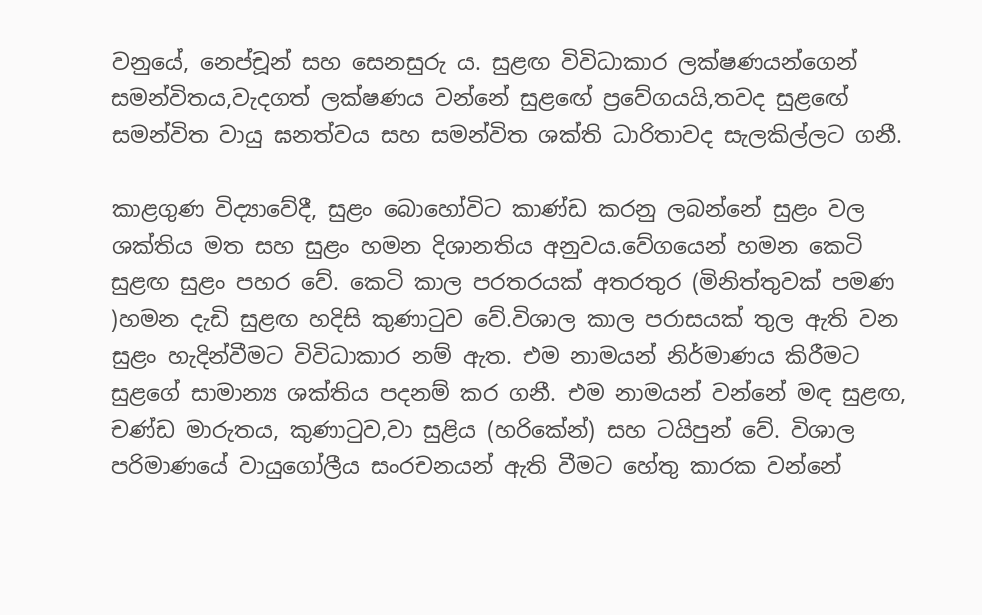වනුයේ, නෙප්චූන් සහ සෙනසුරු ය. සුළඟ විවිධාකාර ලක්ෂණයන්ගෙන් සමන්විතය,වැදගත් ලක්ෂණය වන්නේ සුළඟේ ප්‍රවේගයයි,තවද සුළඟේ සමන්විත වායු ඝනත්වය සහ සමන්විත ශක්ති ධාරිතාවද සැලකිල්ලට ගනී.

කාළගුණ විද්‍යාවේදී, සුළං බොහෝවිට කාණ්ඩ කරනු ලබන්නේ සුළං වල ශක්තිය මත සහ සුළං හමන දිශානතිය අනුවය.වේගයෙන් හමන කෙටි සුළඟ සුළං පහර වේ. කෙටි කාල පරතරයක් අතරතුර (මිනිත්තුවක් පමණ )හමන දැඩි සුළඟ හදිසි කුණාටුව වේ.විශාල කාල පරාසයක් තුල ඇති වන සුළං හැදින්වීමට විවිධාකාර නම් ඇත. එම නාමයන් නිර්මාණය කිරීමට සුළගේ සාමාන්‍ය ශක්තිය පදනම් කර ගනී. එම නාමයන් වන්නේ මඳ සුළඟ, චණ්ඩ මාරුතය, කුණාටුව,වා සුළිය (හරිකේන්) සහ ටයිපුන් වේ. විශාල පරිමාණයේ වායුගෝලීය සංරචනයන් ඇති වීමට හේතු කාරක වන්නේ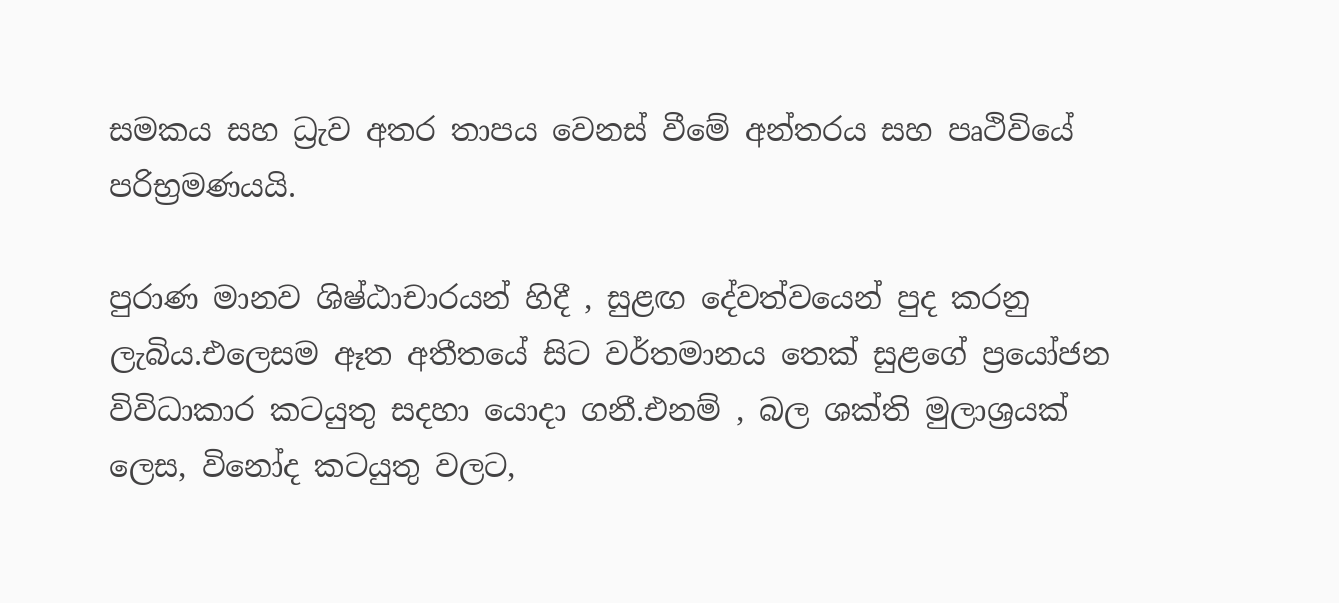සමකය සහ ධ්‍රැව අතර තාපය වෙනස් වීමේ අන්තරය සහ පෘථිවියේ පරිභ්‍රමණයයි.

පුරාණ මානව ශිෂ්ඨාචාරයන් හිදී , සුළඟ දේවත්වයෙන් පුද කරනු ලැබිය.එලෙසම ඈත අතීතයේ සිට වර්තමානය තෙක් සුළගේ ප්‍රයෝජන විවිධාකාර කටයුතු සදහා යොදා ගනී.එනම් , බල ශක්ති මුලාශ්‍රයක් ලෙස, විනෝද කටයුතු වලට,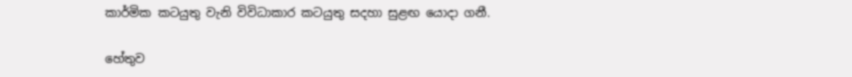කාර්මික කටයුතු වැනි විවිධාකාර කටයුතු සදහා සුළඟ යොදා ගනී.

හේතුව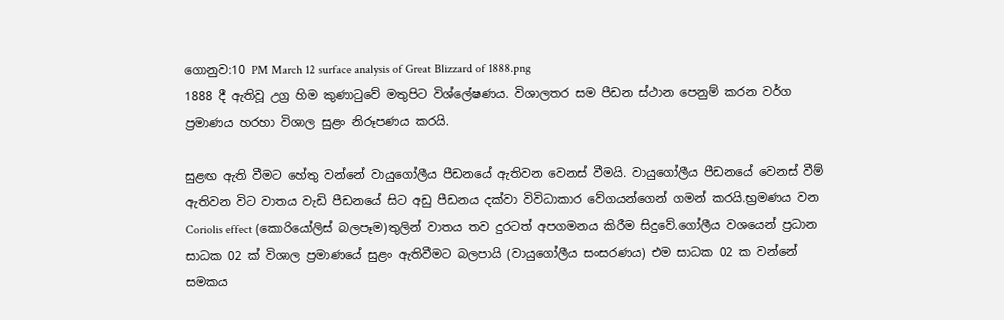ගොනුව:10 PM March 12 surface analysis of Great Blizzard of 1888.png
1888 දී ඇතිවූ උග්‍ර හිම කුණාටුවේ මතුපිට විශ්ලේෂණය. විශාලතර සම පීඩන ස්ථාන පෙනුම් කරන වර්ග ප්‍රමාණය හරහා විශාල සුළං නිරූපණය කරයි.

සුළඟ ඇති වීමට හේතු වන්නේ වායුගෝලීය පීඩනයේ ඇතිවන වෙනස් වීමයි. වායුගෝලීය පීඩනයේ වෙනස් වීම් ඇතිවන විට වාතය වැඩි පීඩනයේ සිට අඩු පීඩනය දක්වා විවිධාකාර වේගයන්ගෙන් ගමන් කරයි.භ්‍රමණය වන Coriolis effect (කොරියෝලිස් බලපෑම)තුලින් වාතය තව දුරටත් අපගමනය කිරීම සිදුවේ.ගෝලීය වශයෙන් ප්‍රධාන සාධක 02 ක් විශාල ප්‍රමාණයේ සුළං ඇතිවීමට බලපායි (වායුගෝලීය සංසරණය) එම සාධක 02 ක වන්නේ සමකය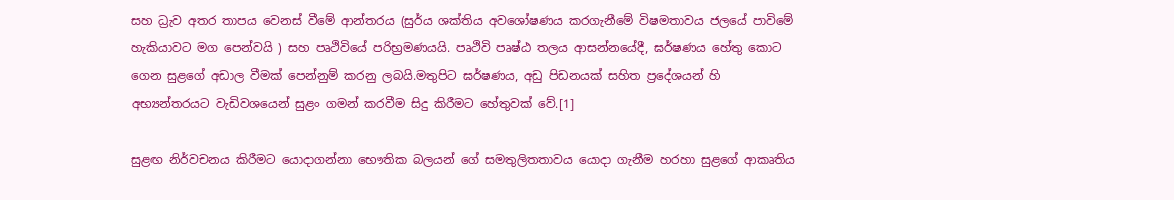සහ ධ්‍රැව අතර තාපය වෙනස් වීමේ ආන්තරය (සුර්ය ශක්තිය අවශෝෂණය කරගැනීමේ විෂමතාවය ජලයේ පාවිමේ හැකියාවට මග පෙන්වයි ) සහ පෘථිවියේ පරිභ්‍රමණයයි. පෘථිවි පෘෂ්ඨ තලය ආසන්නයේදී, ඝර්ෂණය හේතු කොට ගෙන සුළගේ අඩාල වීමක් පෙන්නුම් කරනු ලබයි.මතුපිට ඝර්ෂණය, අඩු පිඩනයක් සහිත ප්‍රදේශයන් හි අභ්‍යන්තරයට වැඩිවශයෙන් සුළං ගමන් කරවීම සිදු කිරීමට හේතුවක් වේ.[1]

සුළඟ නිර්වචනය කිරීමට යොදාගන්නා භෞතික බලයන් ගේ සමතුලිතතාවය යොදා ගැනීම හරහා සුළගේ ආකෘතිය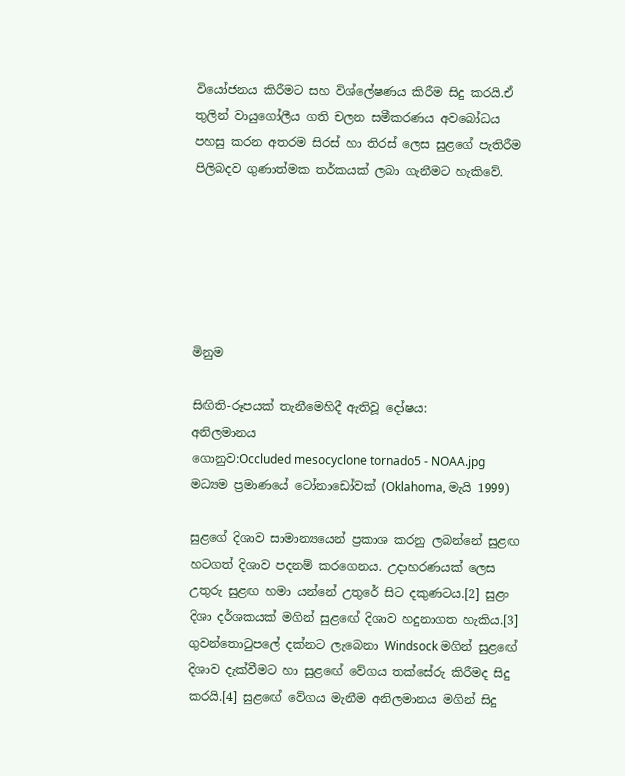වියෝජනය කිරීමට සහ විශ්ලේෂණය කිරීම සිදු කරයි.ඒ තුලින් වායුගෝලීය ගති චලන සමීකරණය අවබෝධය පහසු කරන අතරම සිරස් හා තිරස් ලෙස සුළගේ පැතිරීම පිලිබදව ගුණාත්මක තර්කයක් ලබා ගැනීමට හැකිවේ.






මිනුම

සිඟිති-රූපයක් තැනීමෙහිදී ඇතිවූ දෝෂය:
අනිලමානය
ගොනුව:Occluded mesocyclone tornado5 - NOAA.jpg
මධ්‍යම ප්‍රමාණයේ ටෝනාඩෝවක් (Oklahoma, මැයි 1999)

සුළගේ දිශාව සාමාන්‍යයෙන් ප්‍රකාශ කරනු ලබන්නේ සුළඟ හටගත් දිශාව පදනම් කරගෙනය. උදාහරණයක් ලෙස උතුරු සුළඟ හමා යන්නේ උතුරේ සිට දකුණටය.[2] සුළං දිශා දර්ශකයක් මගින් සුළඟේ දිශාව හදුනාගත හැකිය.[3] ගුවන්තොටුපලේ දක්නට ලැබෙනා Windsock මගින් සුළඟේ දිශාව දැක්වීමට හා සුළඟේ වේගය තක්සේරු කිරීමද සිදු කරයි.[4] සුළඟේ වේගය මැනීම අනිලමානය මගින් සිදු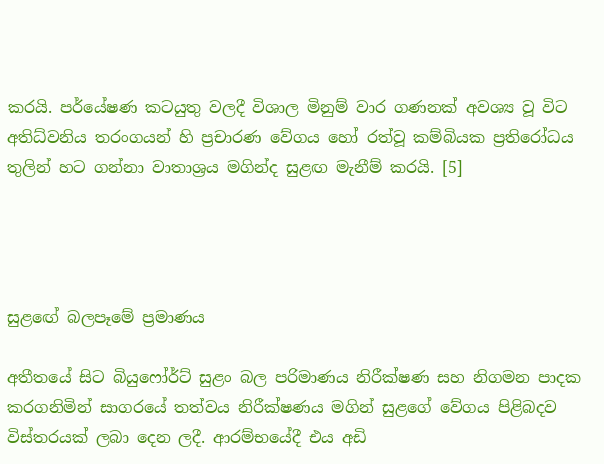කරයි. පර්යේෂණ කටයුතු වලදී විශාල මිනුම් වාර ගණනක් අවශ්‍ය වූ විට අතිධ්වනිය තරංගයන් හි ප්‍රචාරණ වේගය හෝ රත්වූ කම්බියක ප්‍රතිරෝධය තුලින් හට ගන්නා වාතාශ්‍රය මගින්ද සුළඟ මැනීම් කරයි. [5]




සුළඟේ බලපෑමේ ප්‍රමාණය

අතීතයේ සිට බියුෆෝර්ට් සුළං බල පරිමාණය නිරීක්ෂණ සහ නිගමන පාදක කරගනිමින් සාගරයේ තත්වය නිරීක්ෂණය මගින් සුළගේ වේගය පිළිබදව විස්තරයක් ලබා දෙන ලදී. ආරම්භයේදී එය අඩි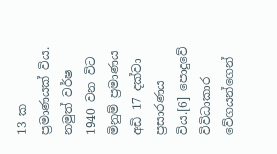13 ක ප්‍රමාණයක් විය. නමුත් වර්ෂ 1940 වන විට මිනුම් ප්‍රමාණය අඩි 17 දක්වා ප්‍රසාරණය විය.[6] පොදුවේ විවිධාකාර වේගයන්ගෙන්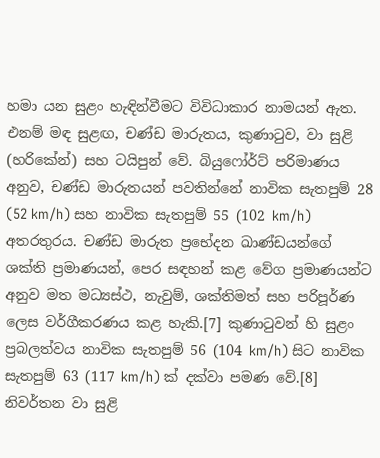හමා යන සුළං හැඳින්වීමට විවිධාකාර නාමයන් ඇත. එනම් මඳ සුළඟ, චණ්ඩ මාරුතය, කුණාටුව, වා සුළි (හරිකේන්) සහ ටයිපුන් වේ. බියුෆෝර්ට් පරිමාණය අනුව, චණ්ඩ මාරුතයන් පවතින්නේ නාවික සැතපුම් 28 (52 km/h) සහ නාවික සැතපුම් 55 (102 km/h) අතරතුරය. චණ්ඩ මාරුත ප්‍රභේදන ඛාණ්ඩයන්ගේ ශක්ති ප්‍රමාණයන්, පෙර සඳහන් කළ වේග ප්‍රමාණයන්ට අනුව මත මධ්‍යස්ථ, නැවුම්, ශක්තිමත් සහ පරිපූර්ණ ලෙස වර්ගීකරණය කළ හැකි.[7] කුණාටුවන් හි සුළං ප්‍රබලත්වය නාවික සැතපුම් 56 (104 km/h) සිට නාවික සැතපුම් 63 (117 km/h) ක් දක්වා පමණ වේ.[8] නිවර්තන වා සුළි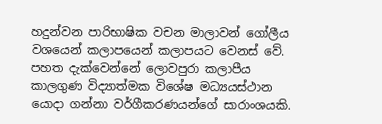හදුන්වන පාරිභාෂික වචන මාලාවන් ගෝලීය වශයෙන් කලාපයෙන් කලාපයට වෙනස් වේ. පහත දැක්වෙන්නේ ලොවපුරා කලාපීය කාලගුණ විද්‍යාත්මක විශේෂ මධ්‍යයස්ථාන යොදා ගන්නා වර්ගීකරණයන්ගේ සාරාංශයකි.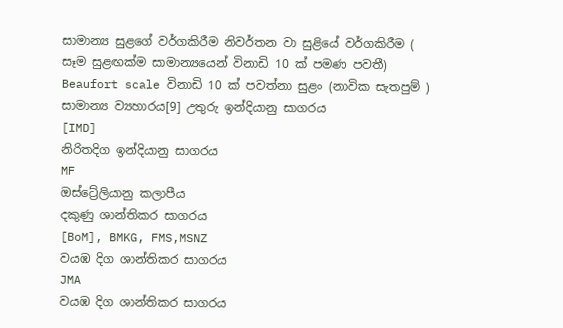සාමාන්‍ය සුළගේ වර්ගකිරීම නිවර්තන වා සුළියේ වර්ගකිරීම ( සෑම සුළඟක්ම සාමාන්‍යයෙන් විනාඩි 10 ක් පමණ පවතී)
Beaufort scale විනාඩි 10 ක් පවත්නා සුළං (නාවික සැතපුම් ) සාමාන්‍ය ව්‍යහාරය[9] උතුරු ඉන්දියානු සාගරය
[IMD]
නිරිතදිග ඉන්දියානු සාගරය
MF
ඔස්ට්‍රේලියානු කලාපීය
දකුණු ශාන්තිකර සාගරය
[BoM], BMKG, FMS,MSNZ
වයඹ දිග ශාන්තිකර සාගරය
JMA
වයඹ දිග ශාන්තිකර සාගරය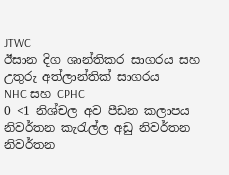JTWC
ඊසාන දිග ශාන්තිකර සාගරය සහ
උතුරු අත්ලාන්තික් සාගරය
NHC සහ CPHC
0 <1 නිශ්චල අව පීඩන කලාපය නිවර්තන කැරැල්ල අඩු නිවර්තන
නිවර්තන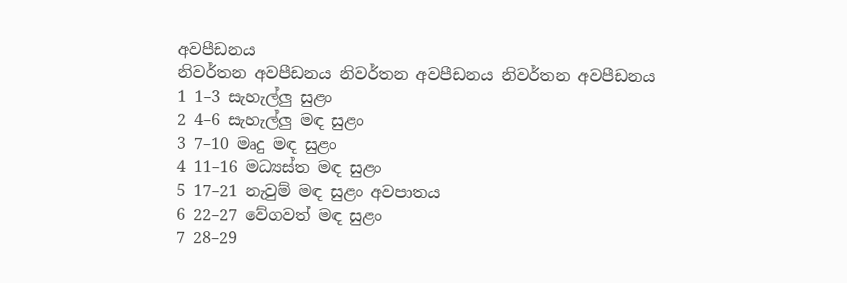අවපීඩනය
නිවර්තන අවපීඩනය නිවර්තන අවපීඩනය නිවර්තන අවපීඩනය
1 1–3 සැහැල්ලු සුළං
2 4–6 සැහැල්ලු මඳ සුළං
3 7–10 මෘදු මඳ සුළං
4 11–16 මධ්‍යස්ත මඳ සුළං
5 17–21 නැවුම් මඳ සුළං අවපාතය
6 22–27 වේගවත් මඳ සුළං
7 28–29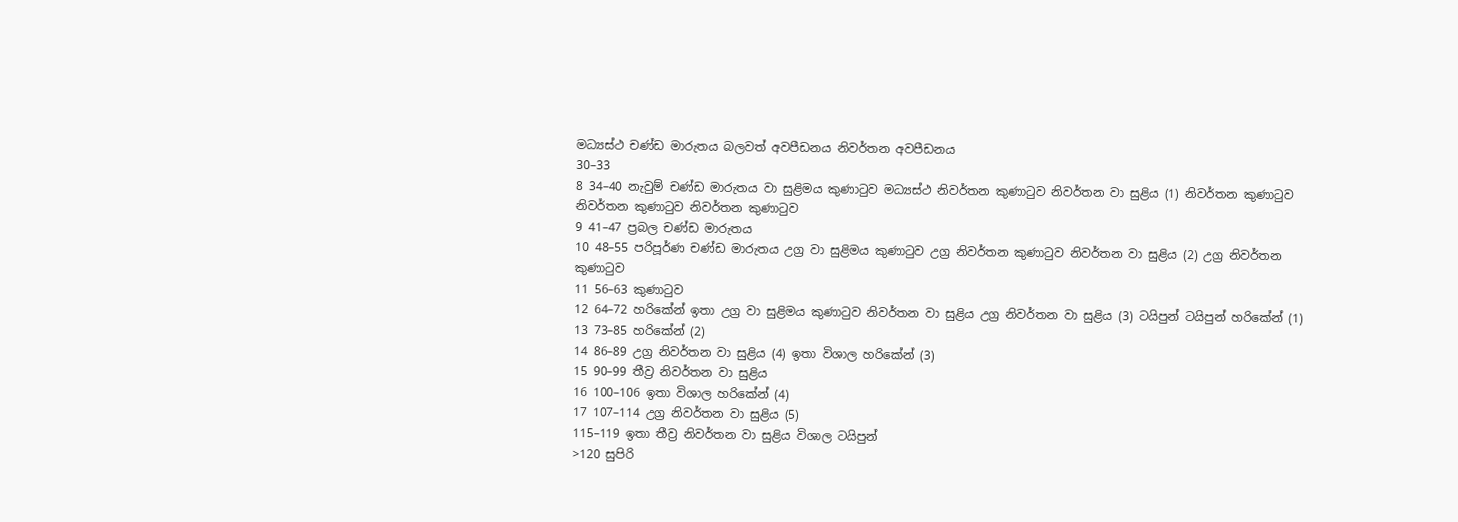මධ්‍යස්ථ චණ්ඩ මාරුතය බලවත් අවපීඩනය නිවර්තන අවපීඩනය
30–33
8 34–40 නැවුම් චණ්ඩ මාරුතය වා සුළිමය කුණාටුව මධ්‍යස්ථ නිවර්තන කුණාටුව නිවර්තන වා සුළිය (1) නිවර්තන කුණාටුව නිවර්තන කුණාටුව නිවර්තන කුණාටුව
9 41–47 ප්‍රබල චණ්ඩ මාරුතය
10 48–55 පරිපූර්ණ චණ්ඩ මාරුතය උග්‍ර වා සුළිමය කුණාටුව උග්‍ර නිවර්තන කුණාටුව නිවර්තන වා සුළිය (2) උග්‍ර නිවර්තන කුණාටුව
11 56–63 කුණාටුව
12 64–72 හරිකේන් ඉතා උග්‍ර වා සුළිමය කුණාටුව නිවර්තන වා සුළිය උග්‍ර නිවර්තන වා සුළිය (3) ටයිපුන් ටයිපුන් හරිකේන් (1)
13 73–85 හරිකේන් (2)
14 86–89 උග්‍ර නිවර්තන වා සුළිය (4) ඉතා විශාල හරිකේන් (3)
15 90–99 තීව්‍ර නිවර්තන වා සුළිය
16 100–106 ඉතා විශාල හරිකේන් (4)
17 107–114 උග්‍ර නිවර්තන වා සුළිය (5)
115–119 ඉතා තීව්‍ර නිවර්තන වා සුළිය විශාල ටයිපුන්
>120 සුපිරි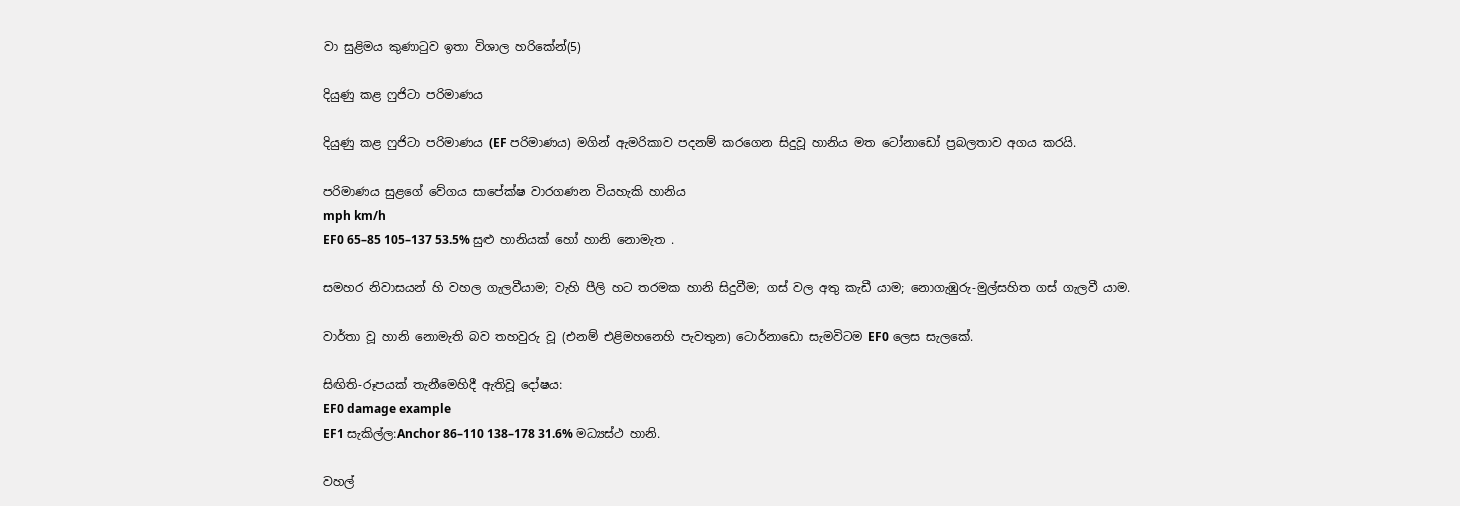වා සුළිමය කුණාටුව ඉතා විශාල හරිකේන්(5)

දියුණු කළ ෆුජිටා පරිමාණය

දියුණු කළ ෆුජිටා පරිමාණය (EF පරිමාණය) මගින් ඇමරිකාව පදනම් කරගෙන සිදුවූ හානිය මත ටෝනාඩෝ ප්‍රබලතාව අගය කරයි.

පරිමාණය සුළගේ වේගය සාපේක්ෂ වාරගණන වියහැකි හානිය
mph km/h
EF0 65–85 105–137 53.5% සුළු හානියක් හෝ හානි නොමැත .

සමහර නිවාසයන් හි වහල ගැලවීයාම; වැහි පීලි හට තරමක හානි සිදුවීම; ගස් වල අතු කැඩී යාම; නොගැඹුරු-මුල්සහිත ගස් ගැලවී යාම.

වාර්තා වූ හානි නොමැති බව තහවුරු වූ (එනම් එළිමහනෙහි පැවතුන) ටොර්නාඩො සැමවිටම EF0 ලෙස සැලකේ.

සිඟිති-රූපයක් තැනීමෙහිදී ඇතිවූ දෝෂය:
EF0 damage example
EF1 සැකිල්ල:Anchor 86–110 138–178 31.6% මධ්‍යස්ථ හානි.

වහල්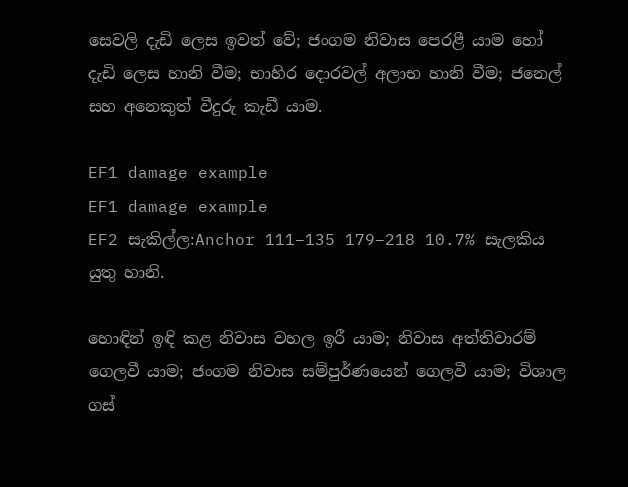සෙවලි දැඩි ලෙස ඉවත් වේ; ජංගම නිවාස පෙරළී යාම හෝ දැඩි ලෙස හානි වීම; භාහිර දොරවල් අලාභ හානි වීම; ජනෙල් සහ අනෙකුත් වීදුරු කැඩී යාම.

EF1 damage example
EF1 damage example
EF2 සැකිල්ල:Anchor 111–135 179–218 10.7% සැලකිය යුතු හානි.

හොඳින් ඉඳි කළ නිවාස වහල ඉරී යාම; නිවාස අත්තිවාරම් ගෙලවී යාම; ජංගම නිවාස සම්පුර්ණයෙන් ගෙලවී යාම; විශාල ගස්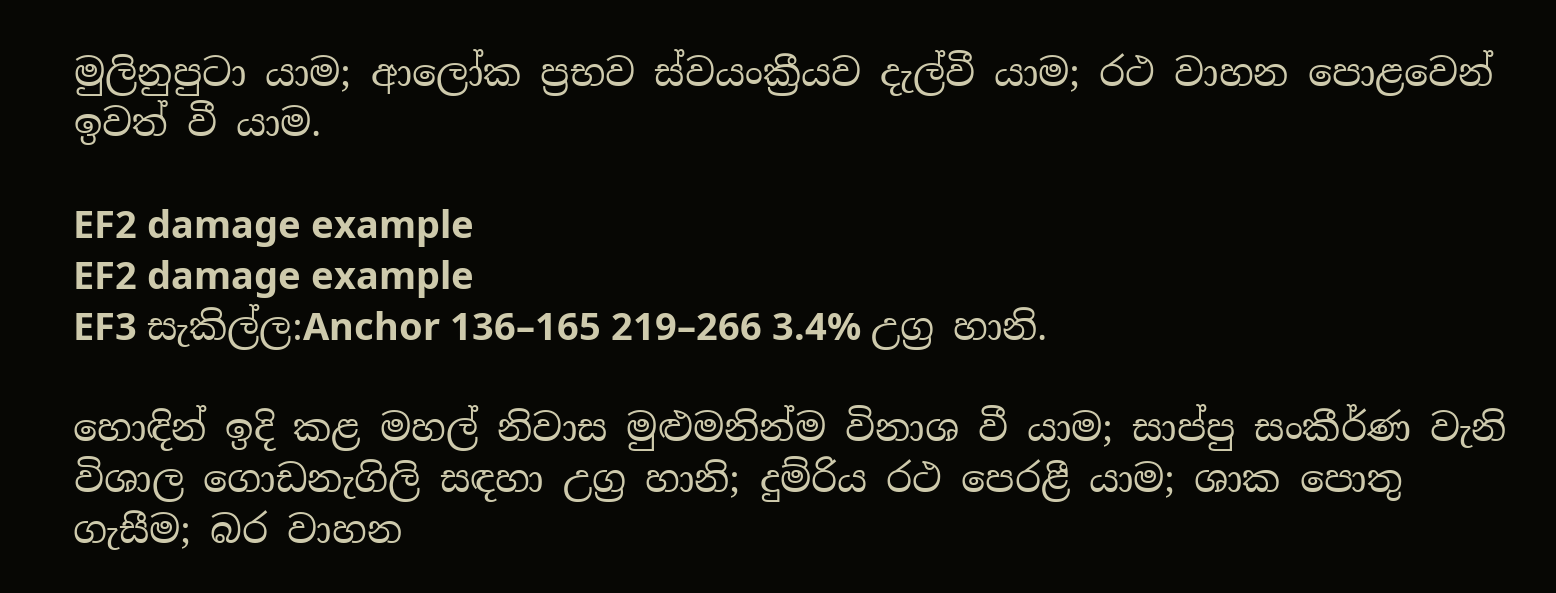මුලිනුපුටා යාම; ආලෝක ප්‍රභව ස්වයංක්‍රීයව දැල්වී යාම; රථ වාහන පොළවෙන් ඉවත් වී යාම.

EF2 damage example
EF2 damage example
EF3 සැකිල්ල:Anchor 136–165 219–266 3.4% උග්‍ර හානි.

හොඳින් ඉදි කළ මහල් නිවාස මුළුමනින්ම විනාශ වී යාම; සාප්පු සංකීර්ණ වැනි විශාල ගොඩනැගිලි සඳහා උග්‍ර හානි; දුම්රිය රථ පෙරළී යාම; ශාක පොතු ගැසීම; බර වාහන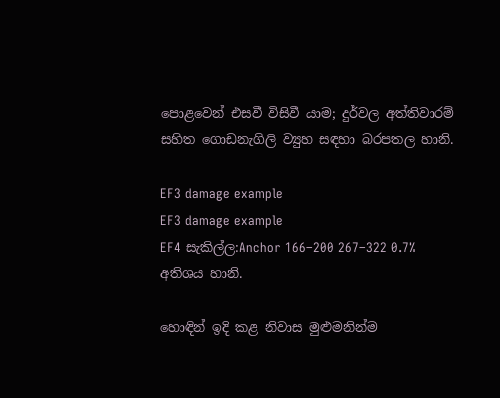පොළවෙන් එසවී විසිවී යාම; දුර්වල අත්තිවාරම් සහිත ගොඩනැගිලි ව්‍යුහ සඳහා බරපතල හානි.

EF3 damage example
EF3 damage example
EF4 සැකිල්ල:Anchor 166–200 267–322 0.7% අතිශය හානි.

හොඳින් ඉදි කළ නිවාස මුළුමනින්ම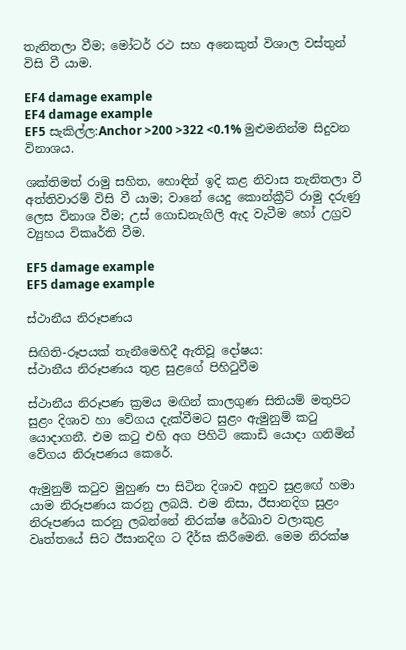තැනිතලා වීම; මෝටර් රථ සහ අනෙකුත් විශාල වස්තුන් විසි වී යාම.

EF4 damage example
EF4 damage example
EF5 සැකිල්ල:Anchor >200 >322 <0.1% මුළුමනින්ම සිදුවන විනාශය.

ශක්තිමත් රාමු සහිත, හොඳින් ඉදි කළ නිවාස තැනිතලා වී අත්තිවාරම් විසි වී යාම; වානේ යෙදු කොන්ක්‍රීට් රාමු දරුණු ලෙස විනාශ වීම; උස් ගොඩනැගිලි ඇද වැටීම හෝ උග්‍රව ව්‍යුහය විකෘර්ති වීම.

EF5 damage example
EF5 damage example

ස්ථානීය නිරූපණය

සිඟිති-රූපයක් තැනීමෙහිදී ඇතිවූ දෝෂය:
ස්ථානීය නිරූපණය තුළ සුළගේ පිහිටුවීම

ස්ථානීය නිරූපණ ක්‍රමය මඟින් කාලගුණ සිතියම් මතුපිට සුළං දිශාව හා වේගය දැක්වීමට සුළං ඇමුනුම් කටු යොදාගනී. එම කටු එහි අග පිහිටි කොඩි යොදා ගනිමින් වේගය නිරූපණය කෙරේ.

ඇමුනුම් කටුව මුහුණ පා සිටින දිශාව අනුව සුළඟේ හමා යාම නිරූපණය කරනු ලබයි. එම නිසා, ඊසානදිග සුළං නිරූපණය කරනු ලබන්නේ නිරක්ෂ රේඛාව වලාකුළ වෘත්තයේ සිට ඊසානදිග ට දීර්ඝ කිරීමෙනි. මෙම නිරක්ෂ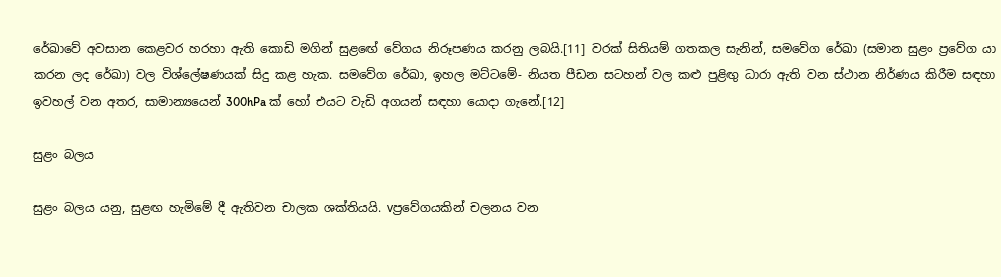රේඛාවේ අවසාන කෙළවර හරහා ඇති කොඩි මගින් සුළඟේ වේගය නිරූපණය කරනු ලබයි.[11] වරක් සිතියම් ගතකල සැනින්, සමවේග රේඛා (සමාන සුළං ප්‍රවේග යා කරන ලද රේඛා) වල විශ්ලේෂණයක් සිදු කළ හැක. සමවේග රේඛා, ඉහල මට්ටමේ- නියත පීඩන සටහන් වල කළු පුළිඟු ධාරා ඇති වන ස්ථාන නිර්ණය කිරීම සඳහා ඉවහල් වන අතර, සාමාන්‍යයෙන් 300hPa ක් හෝ එයට වැඩි අගයන් සඳහා යොදා ගැනේ.[12]

සුළං බලය

සුළං බලය යනු, සුළඟ හැමිමේ දී ඇතිවන චාලක ශක්තියයි. vප්‍රවේගයකින් චලනය වන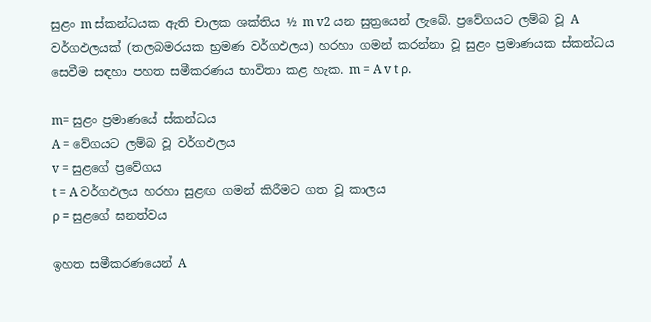සුළං m ස්කන්ධයක ඇති චාලක ශක්තිය ½ m v2 යන සුත්‍රයෙන් ලැබේ. ප්‍රවේගයට ලම්බ වූ A වර්ගඵලයක් (තලබමරයක භ්‍රමණ වර්ගඵලය) හරහා ගමන් කරන්නා වූ සුළං ප්‍රමාණයක ස්කන්ධය සෙවීම සඳහා පහත සමීකරණය භාවිතා කළ හැක. m = A v t ρ.

m= සුළං ප්‍රමාණයේ ස්කන්ධය
A = වේගයට ලම්බ වූ වර්ගඵලය
v = සුළගේ ප්‍රවේගය
t = A වර්ගඵලය හරහා සුළඟ ගමන් කිරීමට ගත වූ කාලය
ρ = සුළගේ ඝනත්වය

ඉහත සමීකරණයෙන් A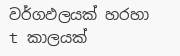වර්ගඵලයක් හරහා t කාලයක්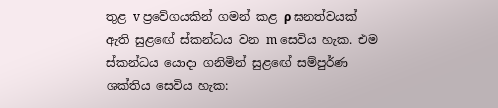තුළ v ප්‍රවේගයකින් ගමන් කළ ρ ඝනත්වයක් ඇති සුළඟේ ස්කන්ධය වන m සෙවිය හැක. එම ස්කන්ධය යොදා ගනිමින් සුළඟේ සම්පුර්ණ ශක්තිය සෙවිය හැක: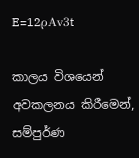E=12ρAv3t

කාලය විශයෙන් අවකලනය කිරීමෙන්, සම්පුර්ණ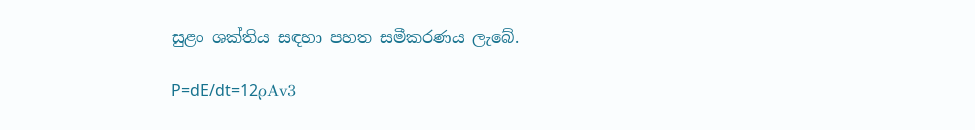සුළං ශක්තිය සඳහා පහත සමීකරණය ලැබේ.

P=dE/dt=12ρAv3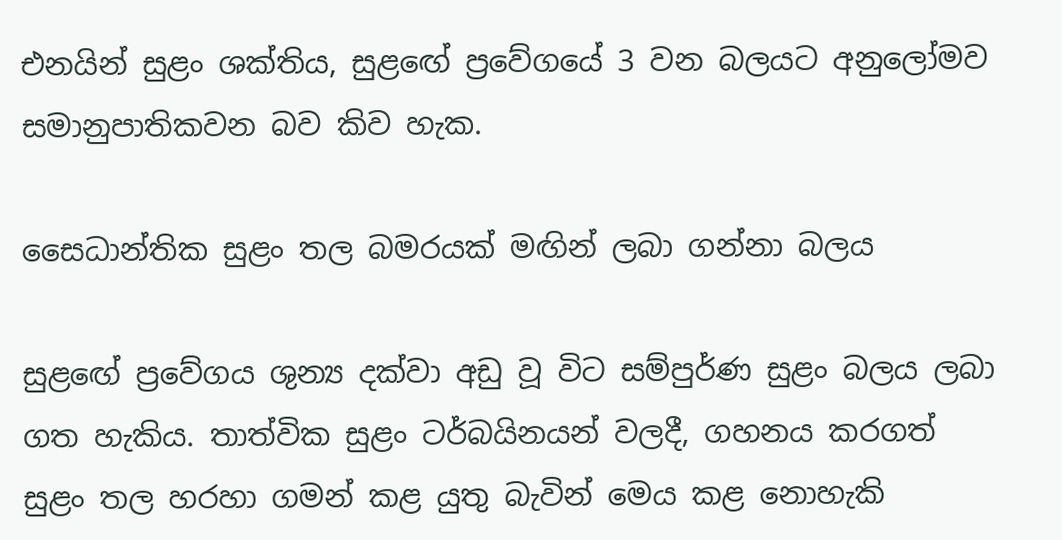එනයින් සුළං ශක්තිය, සුළඟේ ප්‍රවේගයේ 3 වන බලයට අනුලෝමව සමානුපාතිකවන බව කිව හැක.

සෛධාන්තික සුළං තල බමරයක් මඟින් ලබා ගන්නා බලය

සුළඟේ ප්‍රවේගය ශුන්‍ය දක්වා අඩු වූ විට සම්පුර්ණ සුළං බලය ලබා ගත හැකිය. තාත්වික සුළං ටර්බයිනයන් වලදී, ගහනය කරගත් සුළං තල හරහා ගමන් කළ යුතු බැවින් මෙය කළ නොහැකි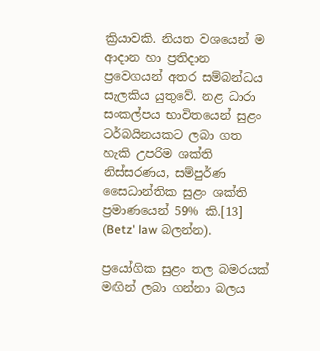ක්‍රියාවකි. නියත වශයෙන් ම ආදාන හා ප්‍රතිදාන ප්‍රවෙගයන් අතර සම්බන්ධය සැලකිය යුතුවේ. නළ ධාරා සංකල්පය භාවිතයෙන් සුළං ටර්බයිනයකට ලබා ගත හැකි උපරිම ශක්ති නිස්සරණය, සම්පුර්ණ සෛධාන්තික සුළං ශක්ති ප්‍රමාණයෙන් 59% කි.[13] (Betz' law බලන්න).

ප්‍රයෝගික සුළං තල බමරයක් මඟින් ලබා ගන්නා බලය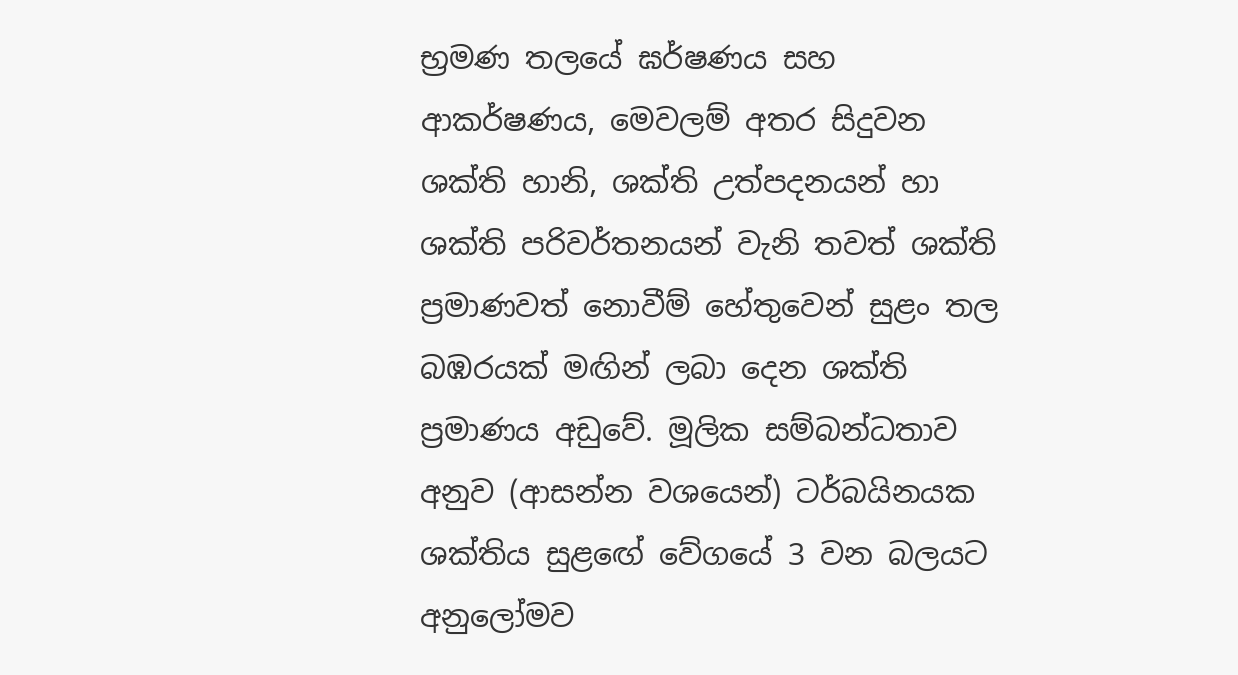භ්‍රමණ තලයේ ඝර්ෂණය සහ ආකර්ෂණය, මෙවලම් අතර සිදුවන ශක්ති හානි, ශක්ති උත්පදනයන් හා ශක්ති පරිවර්තනයන් වැනි තවත් ශක්ති ප්‍රමාණවත් නොවීම් හේතුවෙන් සුළං තල බඹරයක් මඟින් ලබා දෙන ශක්ති ප්‍රමාණය අඩුවේ. මූලික සම්බන්ධතාව අනුව (ආසන්න වශයෙන්) ටර්බයිනයක ශක්තිය සුළඟේ වේගයේ 3 වන බලයට අනුලෝමව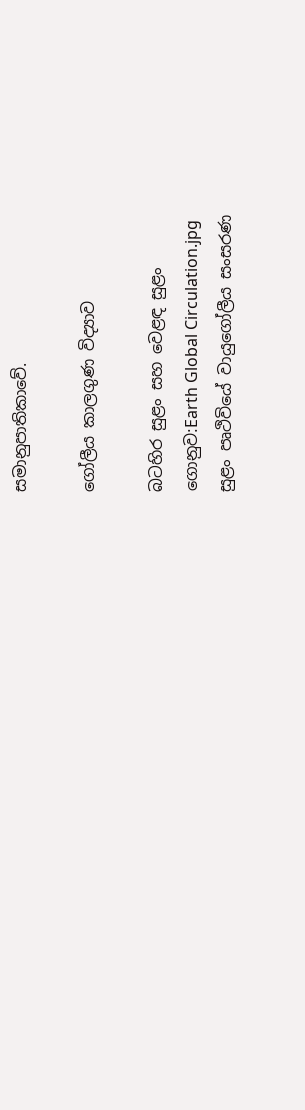සමානුපාතිකාවේ.

ගෝලීය කාලගුණ විද්‍යාව

බටහිර සුළං සහ වෙළඳ සුළං
ගොනුව:Earth Global Circulation.jpg
සුළං පෘථිවියේ වායුගෝලීය සංසරණ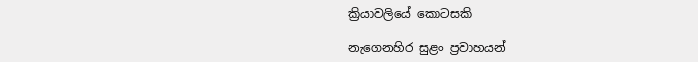ක්‍රියාවලියේ කොටසකි

නැගෙනහිර සුළං ප්‍රවාහයන්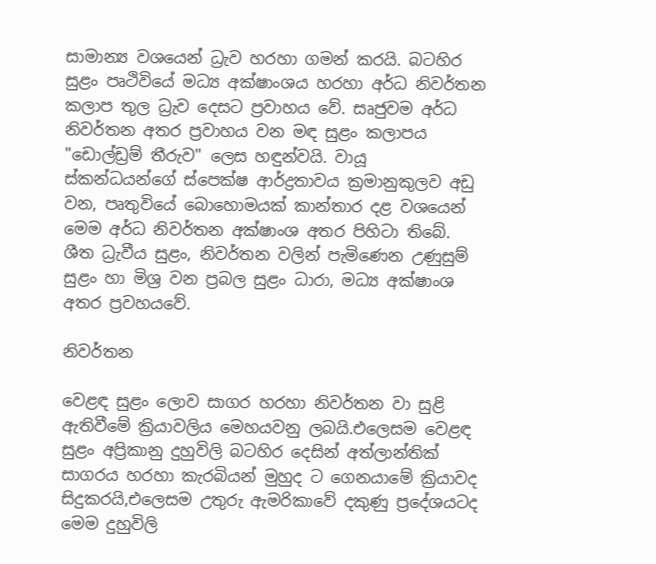සාමාන්‍ය වශයෙන් ධ්‍රැව හරහා ගමන් කරයි. බටහිර සුළං පෘථිවියේ මධ්‍ය අක්ෂාංශය හරහා අර්ධ නිවර්තන කලාප තුල ධ්‍රැව දෙසට ප්‍රවාහය වේ. සෘජුවම අර්ධ නිවර්තන අතර ප්‍රවාහය වන මඳ සුළං කලාපය "ඩොල්ඩ්‍රම් තීරුව" ලෙස හඳුන්වයි. වායූ ස්කන්ධයන්ගේ ස්පෙක්ෂ ආර්ද්‍රතාවය ක්‍රමානුකුලව අඩු වන, පෘතුවියේ බොහොමයක් කාන්තාර දළ වශයෙන් මෙම අර්ධ නිවර්තන අක්ෂාංශ අතර පිහිටා තිබේ. ශීත ධ්‍රැවීය සුළං, නිවර්තන වලින් පැමිණෙන උණුසුම් සුළං හා මිශ්‍ර වන ප්‍රබල සුළං ධාරා, මධ්‍ය අක්ෂාංශ අතර ප්‍රවහයවේ.

නිවර්තන

වෙළඳ සුළං ලොව සාගර හරහා නිවර්තන වා සුළි ඇතිවීමේ ක්‍රියාවලිය මෙහයවනු ලබයි.එලෙසම වෙළඳ සුළං අප්‍රිකානු දුහුවිලි බටහිර දෙසින් අත්ලාන්තික් සාගරය හරහා කැරබියන් මුහුද ට ගෙනයාමේ ක්‍රියාවද සිදුකරයි,එලෙසම උතුරු ඇමරිකාවේ දකුණු ප්‍රදේශයටද මෙම දුහුවිලි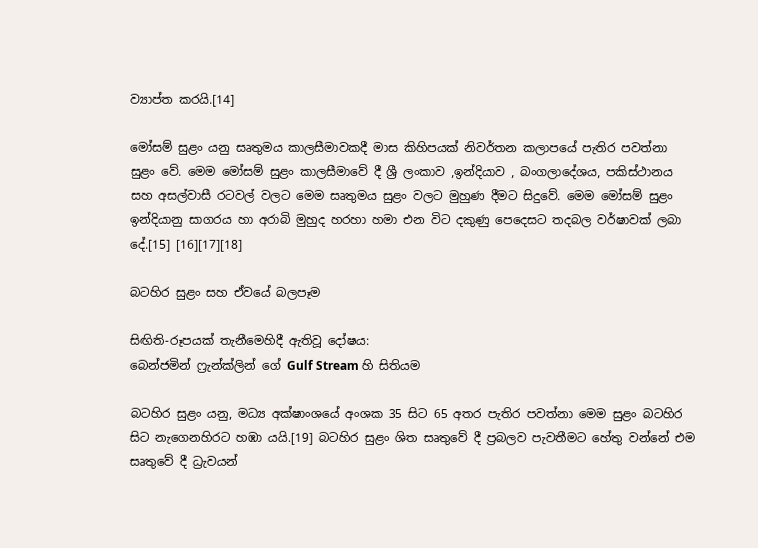ව්‍යාප්ත කරයි.[14]

මෝසම් සුළං යනු සෘතුමය කාලසීමාවකදී මාස කිහිපයක් නිවර්තන කලාපයේ පැතිර පවත්නා සුළං වේ. මෙම මෝසම් සුළං කාලසීමාවේ දී ශ්‍රී ලංකාව ,ඉන්දියාව , බංගලාදේශය, පකිස්ථානය සහ අසල්වාසී රටවල් වලට මෙම සෘතුමය සුළං වලට මුහුණ දීමට සිදුවේ. මෙම මෝසම් සුළං ඉන්දියානු සාගරය හා අරාබි මුහුද හරහා හමා එන විට දකුණු පෙදෙසට තදබල වර්ෂාවක් ලබා දේ.[15] [16][17][18]

බටහිර සුළං සහ ඒවයේ බලපෑම

සිඟිති-රූපයක් තැනීමෙහිදී ඇතිවූ දෝෂය:
බෙන්ජමින් ෆ්‍රැන්ක්ලින් ගේ Gulf Stream හි සිතියම

බටහිර සුළං යනු, මධ්‍ය අක්ෂාංශයේ අංශක 35 සිට 65 අතර පැතිර පවත්නා මෙම සුළං බටහිර සිට නැගෙනහිරට හඹා යයි.[19] බටහිර සුළං ශිත සෘතුවේ දී ප්‍රබලව පැවතීමට හේතු වන්නේ එම සෘතුවේ දී ධ්‍රැවයන්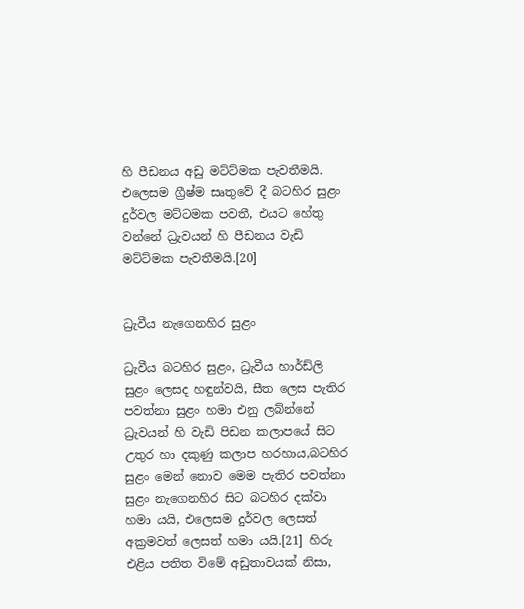හි පීඩනය අඩු මට්ට්මක පැවතීමයි. එලෙසම ග්‍රීෂ්ම සෘතුවේ දී බටහිර සුළං දුර්වල මට්ටමක පවතී, එයට හේතු වන්නේ ධ්‍රැවයන් හි පීඩනය වැඩි මට්ට්මක පැවතීමයි.[20]


ධ්‍රැවීය නැගෙනහිර සුළං

ධ්‍රැවීය බටහිර සුළං, ධ්‍රැවීය හාර්ඩ්ලි සුළං ලෙසද හඳුන්වයි, සීත ලෙස පැතිර පවත්නා සුළං හමා එනු ලබ්න්නේ ධ්‍රැවයන් හි වැඩි පිඩන කලාපයේ සිට උතුර හා දකුණු කලාප හරහාය,බටහිර සුළං මෙන් නොව මෙම පැතිර පවත්නා සුළං නැගෙනහිර සිට බටහිර දක්වා හමා යයි, එලෙසම දුර්වල ලෙසත් අක්‍රමවත් ලෙසත් හමා යයි.[21] හිරු එළිය පතිත විමේ අඩුතාවයක් නිසා,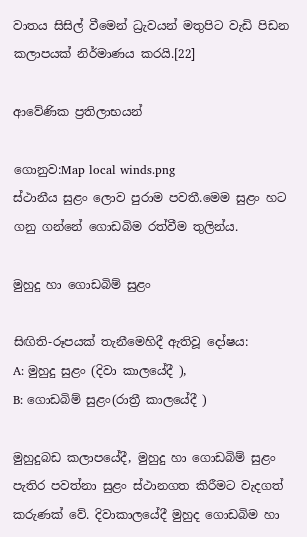වාතය සිසිල් වීමෙන් ධ්‍රැවයන් මතුපිට වැඩි පිඩන කලාපයක් නිර්මාණය කරයි.[22]

ආවේණික ප්‍රතිලාභයන්

ගොනුව:Map local winds.png
ස්ථානීය සුළං ලොව පුරාම පවතී.මෙම සුළං හට ගනු ගන්නේ ගොඩබිම රත්වීම තුලින්ය.

මුහුදු හා ගොඩබිම් සුළං

සිඟිති-රූපයක් තැනීමෙහිදී ඇතිවූ දෝෂය:
A: මුහුදු සුළං (දිවා කාලයේදී ),
B: ගොඩබිම් සුළං(රාත්‍රී කාලයේදී )

මුහුදුබඩ කලාපයේදී, මුහුදු හා ගොඩබිම් සුළං පැතිර පවත්නා සුළං ස්ථානගත කිරීමට වැදගත් කරුණක් වේ. දිවාකාලයේදී මුහුද ගොඩබිම හා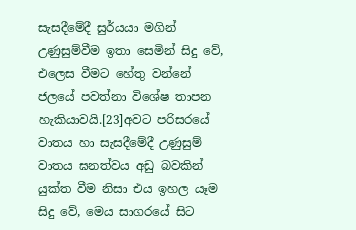සැසදීමේදී සුර්යයා මගින් උණුසුම්වීම ඉතා සෙමින් සිදු වේ, එලෙස වීමට හේතු වන්නේ ජලයේ පවත්නා විශේෂ තාපන හැකියාවයි.[23]අවට පරිසරයේ වාතය හා සැසදීමේදී උණුසුම් වාතය ඝනත්වය අඩු බවකින් යුක්ත වීම නිසා එය ඉහල යෑම සිදු වේ, මෙය සාගරයේ සිට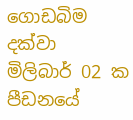ගොඩබිම දක්වා මිලිබාර් 02 ක පීඩනයේ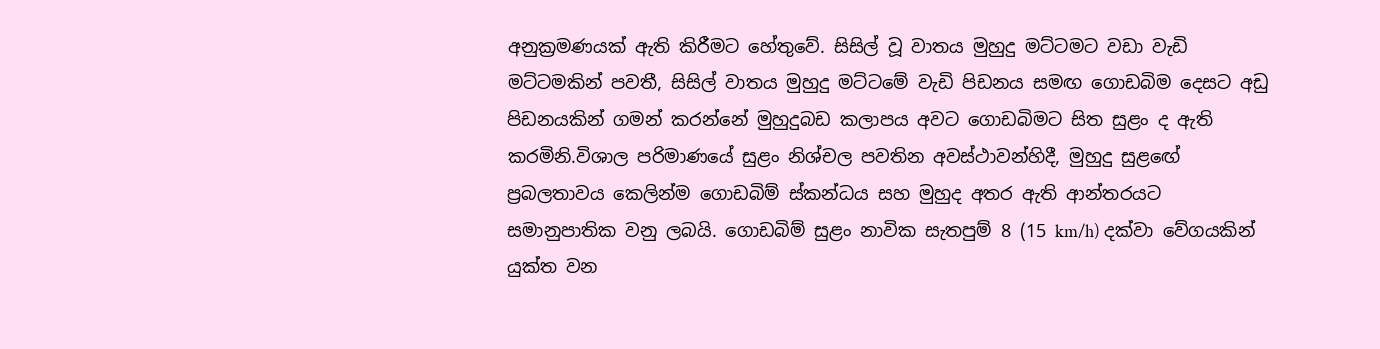අනුක්‍රමණයක් ඇති කිරීමට හේතුවේ. සිසිල් වූ වාතය මුහුදු මට්ටමට වඩා වැඩි මට්ටමකින් පවතී, සිසිල් වාතය මුහුදු මට්ටමේ වැඩි පිඩනය සමඟ ගොඩබිම දෙසට අඩු පිඩනයකින් ගමන් කරන්නේ මුහුදුබඩ කලාපය අවට ගොඩබිමට සිත සුළං ද ඇති කරමිනි.විශාල පරිමාණයේ සුළං නිශ්චල පවතින අවස්ථාවන්හිදී, මුහුදු සුළඟේ ප්‍රබලතාවය කෙලින්ම ගොඩබිම් ස්කන්ධය සහ මුහුද අතර ඇති ආන්තරයට සමානුපාතික වනු ලබයි. ගොඩබිම් සුළං නාවික සැතපුම් 8 (15 km/h) දක්වා වේගයකින් යුක්ත වන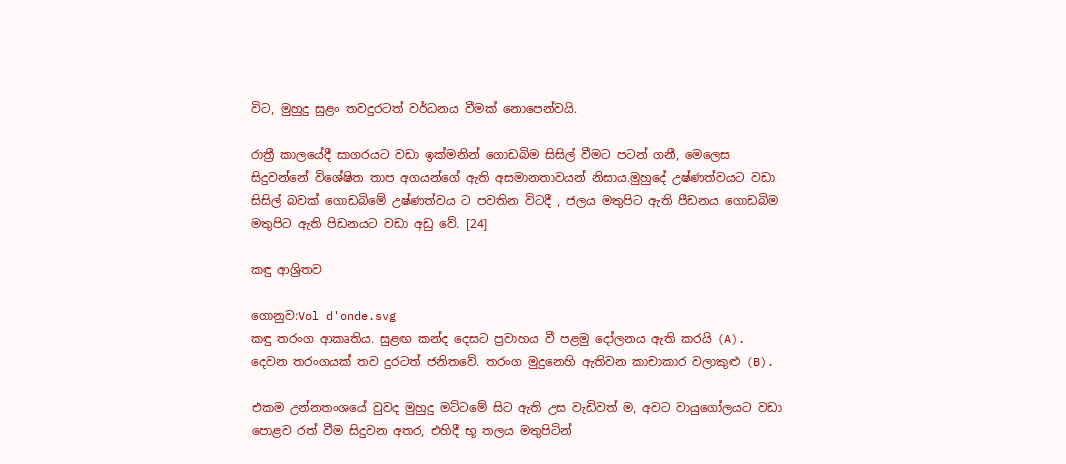විට, මුහුදු සුළං තවදුරටත් වර්ධනය වීමක් නොපෙන්වයි.

රාත්‍රී කාලයේදී සාගරයට වඩා ඉක්මනින් ගොඩබිම සිසිල් වීමට පටන් ගනී, මෙලෙස සිදුවන්නේ විශේෂිත තාප අගයන්ගේ ඇති අසමානතාවයන් නිසාය.මුහුදේ උෂ්ණත්වයට වඩා සිසිල් බවක් ගොඩබිමේ උෂ්ණත්වය ට පවතින විටදී , ජලය මතුපිට ඇති පීඩනය ගොඩබිම මතුපිට ඇති පිඩනයට වඩා අඩු වේ. [24]

කඳු ආශ්‍රිතව

ගොනුව:Vol d'onde.svg
කඳු තරංග ආකෘතිය. සුළඟ කන්ද දෙසට ප්‍රවාහය වී පළමු දෝලනය ඇති කරයි (A). දෙවන තරංගයක් තව දුරටත් ජනිතවේ. තරංග මුදුනෙහි ඇතිවන කාචාකාර වලාකුළු (B).

එකම උන්නතංශයේ වුවද මුහුදු මට්ටමේ සිට ඇති උස වැඩිවත් ම, අවට වායුගෝලයට වඩා පොළව රත් වීම සිදුවන අතර, එහිදී භූ තලය මතුපිටින්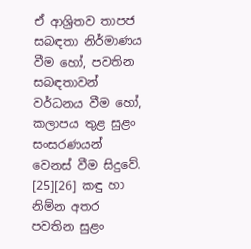ඒ ආශ්‍රිතව තාපජ සබඳතා නිර්මාණය වීම හෝ, පවතින සබඳතාවන් වර්ධනය වීම හෝ, කලාපය තුළ සුළං සංසරණයන් වෙනස් වීම සිදුවේ. [25][26] කඳු හා නිම්න අතර පවතින සුළං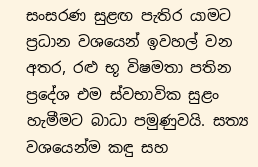සංසරණ සුළඟ පැතිර යාමට ප්‍රධාන වශයෙන් ඉවහල් වන අතර, රළු භූ විෂමතා පතින ප්‍රදේශ එම ස්වභාවික සුළං හැමීමට බාධා පමුණුවයි. සත්‍ය වශයෙන්ම කඳු සහ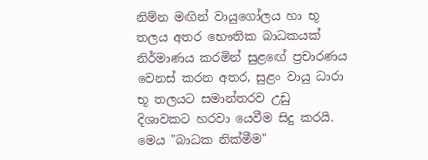නිම්න මඟින් වායුගෝලය හා භූ තලය අතර භෞතික බාධකයක් නිර්මාණය කරමින් සුළඟේ ප්‍රචාරණය වෙනස් කරන අතර, සුළං වායු ධාරා භූ තලයට සමාන්තරව උඩු දිශාවකට හරවා යෙවීම සිදු කරයි. මෙය "බාධක නික්මීම"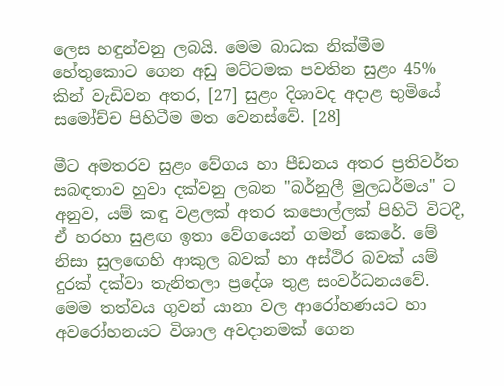ලෙස හඳුන්වනු ලබයි. මෙම බාධක නික්මීම හේතුකොට ගෙන අඩු මට්ටමක පවතින සුළං 45% කින් වැඩිවන අතර, [27] සුළං දිශාවද අදාළ භුමියේ සමෝච්ච පිහිටීම මත වෙනස්වේ. [28]

මීට අමතරව සුළං වේගය හා පීඩනය අතර ප්‍රතිවර්ත සබඳතාව හුවා දක්වනු ලබන "බර්නුලී මුලධර්මය" ට අනුව, යම් කඳු වළලක් අතර කපොල්ලක් පිහිටි විටදී, ඒ හරහා සුළඟ ඉතා වේගයෙන් ගමන් කෙරේ. මේ නිසා සුලඟෙහි ආකුල බවක් හා අස්ථිර බවක් යම් දුරක් දක්වා තැනිතලා ප්‍රදේශ තුළ සංවර්ධනයවේ. මෙම තත්වය ගුවන් යානා වල ආරෝහණයට හා අවරෝහනයට විශාල අවදානමක් ගෙන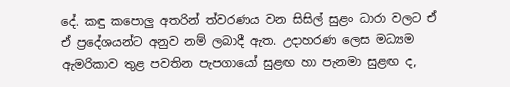දේ. කඳු කපොලු අතරින් ත්වරණය වන සිසිල් සුළං ධාරා වලට ඒ ඒ ප්‍රදේශයන්ට අනුව නම් ලබාදී ඇත. උදාහරණ ලෙස මධ්‍යම ඇමරිකාව තුළ පවතින පැපගායෝ සුළඟ හා පැනමා සුළඟ ද,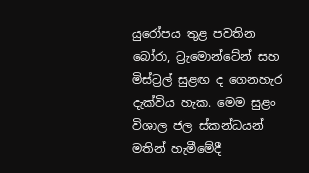යුරෝපය තුළ පවතින බෝරා, ට්‍රැමොන්ටේන් සහ මිස්ට්‍රල් සුළඟ ද ගෙනහැර දැක්විය හැක. මෙම සුළං විශාල ජල ස්කන්ධයන් මතින් හැමීමේදී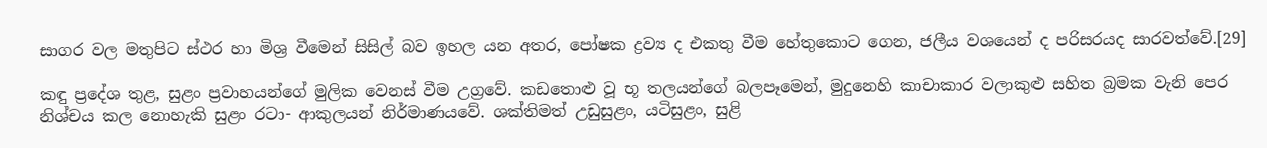සාගර වල මතුපිට ස්ථර හා මිශ්‍ර වීමෙන් සිසිල් බව ඉහල යන අතර, පෝෂක ද්‍රව්‍ය ද එකතු වීම හේතුකොට ගෙන, ජලීය වශයෙන් ද පරිසරයද සාරවත්වේ.[29]

කඳු ප්‍රදේශ තුළ, සුළං ප්‍රවාහයන්ගේ මුලික වෙනස් වීම උග්‍රවේ. කඩතොළු වූ භූ තලයන්ගේ බලපෑමෙන්, මුදුනෙහි කාචාකාර වලාකුළු සහිත බ්‍රමක වැනි පෙර නිශ්චය කල නොහැකි සුළං රටා- ආකුලයන් නිර්මාණයවේ. ශක්තිමත් උඩුසුළං, යටිසුළං, සුළි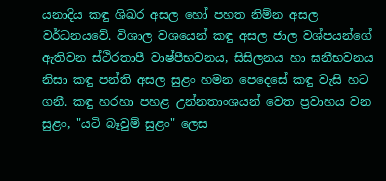යනාදිය කඳු ශිඛර අසල හෝ පහත නිම්න අසල වර්ධනයවේ. විශාල වශයෙන් කඳු අසල ජාල වශ්පයන්ගේ ඇතිවන ස්ථිරතාපී වාෂ්පීභවනය, සිසිලනය හා ඝනීභවනය නිසා කඳු පන්ති අසල සුළං හමන පෙදෙසේ කඳු වැසි හට ගනී. කඳු හරහා පහළ උන්නතාංශයන් වෙත ප්‍රවාහය වන සුළං, "යටි බෑවුම් සුළං" ලෙස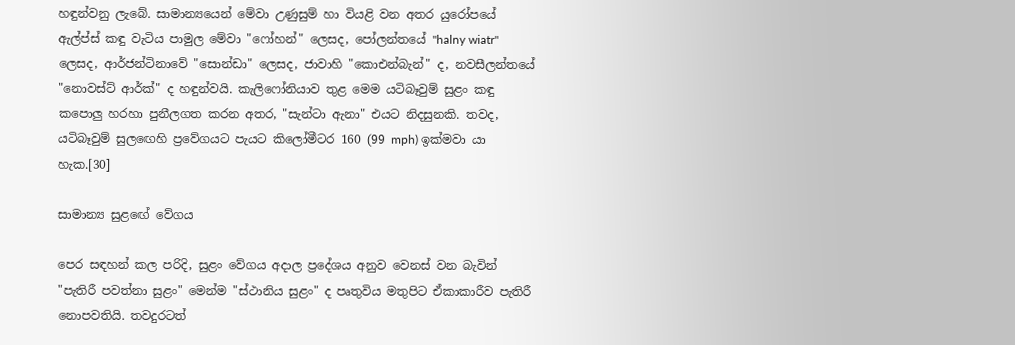හඳුන්වනු ලැබේ. සාමාන්‍යයෙන් මේවා උණුසුම් හා වියළි වන අතර යුරෝපයේ ඇල්ප්ස් කඳු වැටිය පාමුල මේවා "ෆෝහන්" ලෙසද, පෝලන්තයේ "halny wiatr" ලෙසද, ආර්ජන්ටිනාවේ "සොන්ඩා" ලෙසද, ජාවාහි "කොඑන්බැන්" ද, නවසීලන්තයේ "නොවස්ට් ආර්ක්" ද හඳුන්වයි. කැලිෆෝනියාව තුළ මෙම යටිබෑවුම් සුළං කඳු කපොලු හරහා පුනීලගත කරන අතර, "සැන්ටා ඇනා" එයට නිදසුනකි. තවද, යටිබෑවුම් සුලඟෙහි ප්‍රවේගයට පැයට කිලෝමීටර 160 (99 mph) ඉක්මවා යා හැක.[30]

සාමාන්‍ය සුළඟේ වේගය

පෙර සඳහන් කල පරිදි, සුළං වේගය අදාල ප්‍රදේශය අනුව වෙනස් වන බැවින් "පැතිරී පවත්නා සුළං" මෙන්ම "ස්ථානිය සුළං" ද පෘතුවිය මතුපිට ඒකාකාරීව පැතිරී නොපවතියි. තවදුරටත්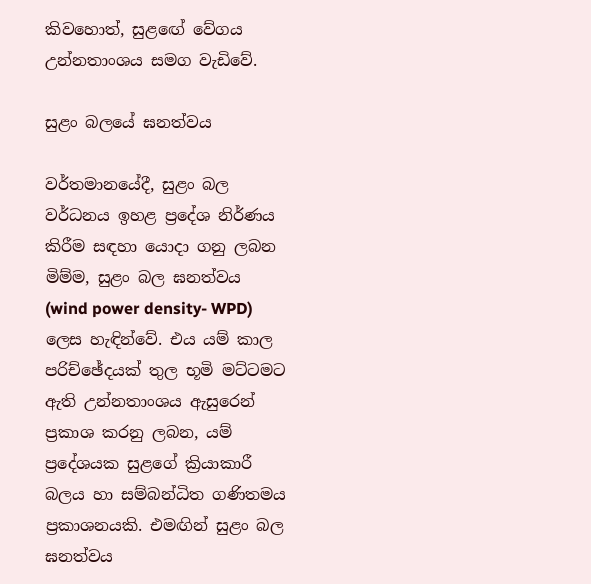කිවහොත්, සුළඟේ වේගය උන්නතාංශය සමග වැඩිවේ.

සුළං බලයේ ඝනත්වය

වර්තමානයේදී, සුළං බල වර්ධනය ඉහළ ප්‍රදේශ නිර්ණය කිරීම සඳහා යොදා ගනු ලබන මිම්ම, සුළං බල ඝනත්වය (wind power density- WPD) ලෙස හැඳින්වේ. එය යම් කාල පරිච්ඡේදයක් තුල භූමි මට්ටමට ඇති උන්නතාංශය ඇසුරෙන් ප්‍රකාශ කරනු ලබන, යම් ප්‍රදේශයක සුළගේ ක්‍රියාකාරී බලය හා සම්බන්ධිත ගණිතමය ප්‍රකාශනයකි. එමඟින් සුළං බල ඝනත්වය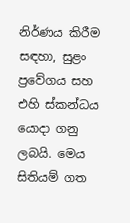නිර්ණය කිරීම සඳහා, සුළං ප්‍රවේගය සහ එහි ස්කන්ධය යොදා ගනු ලබයි. මෙය සිතියම් ගත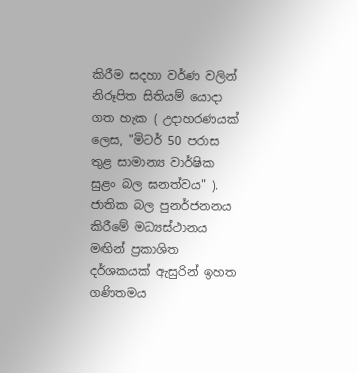කිරීම සදහා වර්ණ වලින් නිරූපිත සිතියම් යොදා ගත හැක ( උදාහරණයක් ලෙස, "මිටර් 50 පරාස තුළ සාමාන්‍ය වාර්ෂික සුළං බල ඝනත්වය" ). ජාතික බල පුනර්ජනනය කිරීමේ මධ්‍යස්ථානය මඟින් ප්‍රකාශිත දර්ශකයක් ඇසුරින් ඉහත ගණිතමය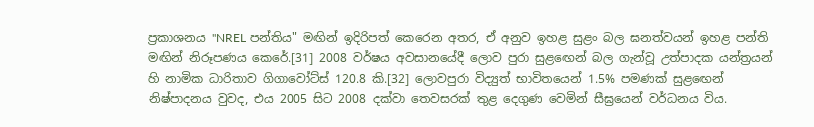ප්‍රකාශනය "NREL පන්තිය" මඟින් ඉදිරිපත් කෙරෙන අතර, ඒ අනුව ඉහළ සුළං බල ඝනත්වයන් ඉහළ පන්ති මඟින් නිරූපණය කෙරේ.[31] 2008 වර්ෂය අවසානයේදී ලොව පුරා සුළඟෙන් බල ගැන්වූ උත්පාදක යන්ත්‍රයන් හි නාමික ධාරිතාව ගිගාවෝට්ස් 120.8 කි.[32] ලොවපුරා විද්‍යුත් භාවිතයෙන් 1.5% පමණක් සුළඟෙන් නිෂ්පාදනය වුවද, එය 2005 සිට 2008 දක්වා තෙවසරක් තුළ දෙගුණ වෙමින් සීඝ්‍රයෙන් වර්ධනය විය.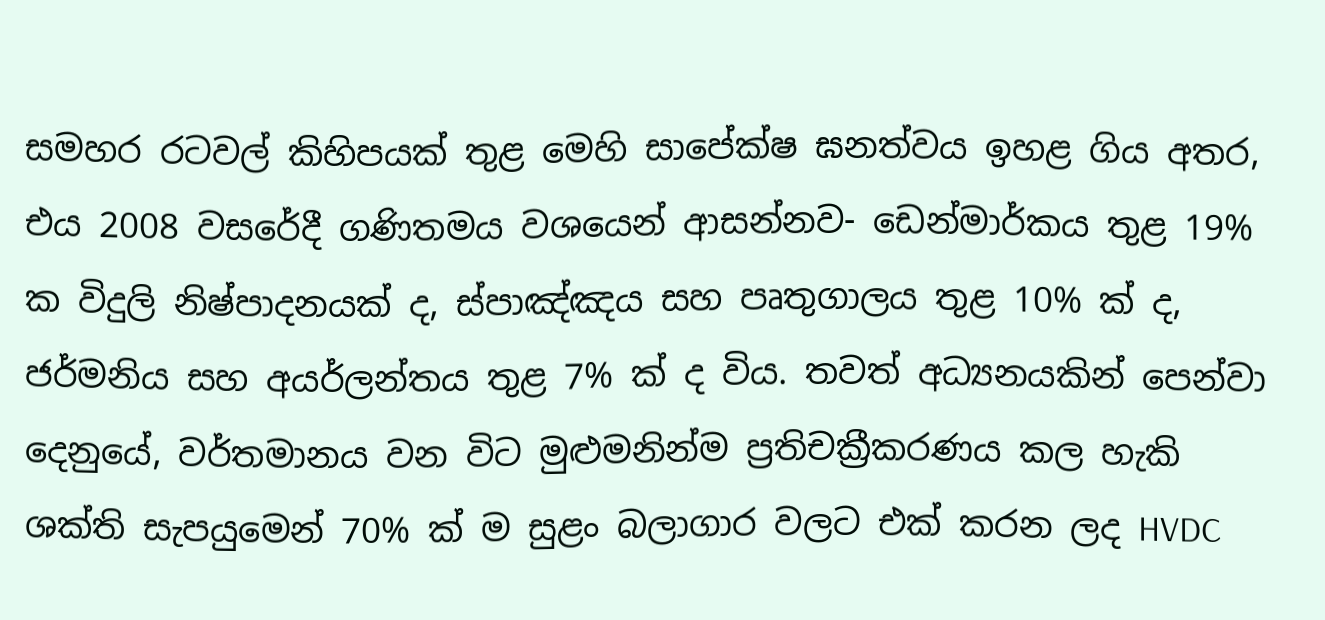සමහර රටවල් කිහිපයක් තුළ මෙහි සාපේක්ෂ ඝනත්වය ඉහළ ගිය අතර, එය 2008 වසරේදී ගණිතමය වශයෙන් ආසන්නව- ඩෙන්මාර්කය තුළ 19% ක විදුලි නිෂ්පාදනයක් ද, ස්පාඤ්ඤය සහ පෘතුගාලය තුළ 10% ක් ද, ජර්මනිය සහ අයර්ලන්තය තුළ 7% ක් ද විය. තවත් අධ්‍යනයකින් පෙන්වා දෙනුයේ, වර්තමානය වන විට මුළුමනින්ම ප්‍රතිචක්‍රීකරණය කල හැකි ශක්ති සැපයුමෙන් 70% ක් ම සුළං බලාගාර වලට එක් කරන ලද HVDC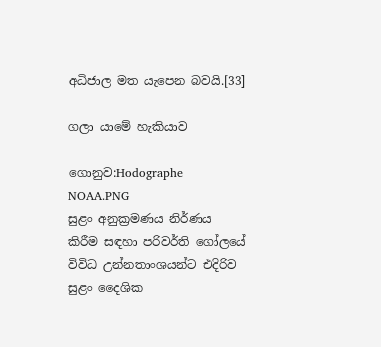අධිජාල මත යැපෙන බවයි.[33]

ගලා යාමේ හැකියාව

ගොනුව:Hodographe NOAA.PNG
සුළං අනුක්‍රමණය නිර්ණය කිරීම සඳහා පරිවර්ති ගෝලයේ විවිධ උන්නතාංශයන්ට එදිරිව සුළං දෛශික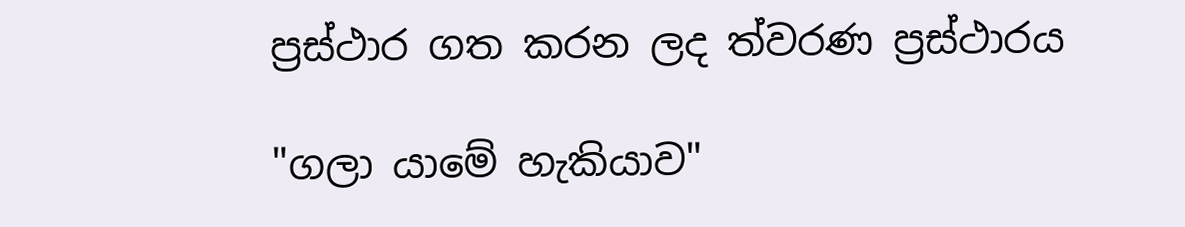ප්‍රස්ථාර ගත කරන ලද ත්වරණ ප්‍රස්ථාරය

"ගලා යාමේ හැකියාව"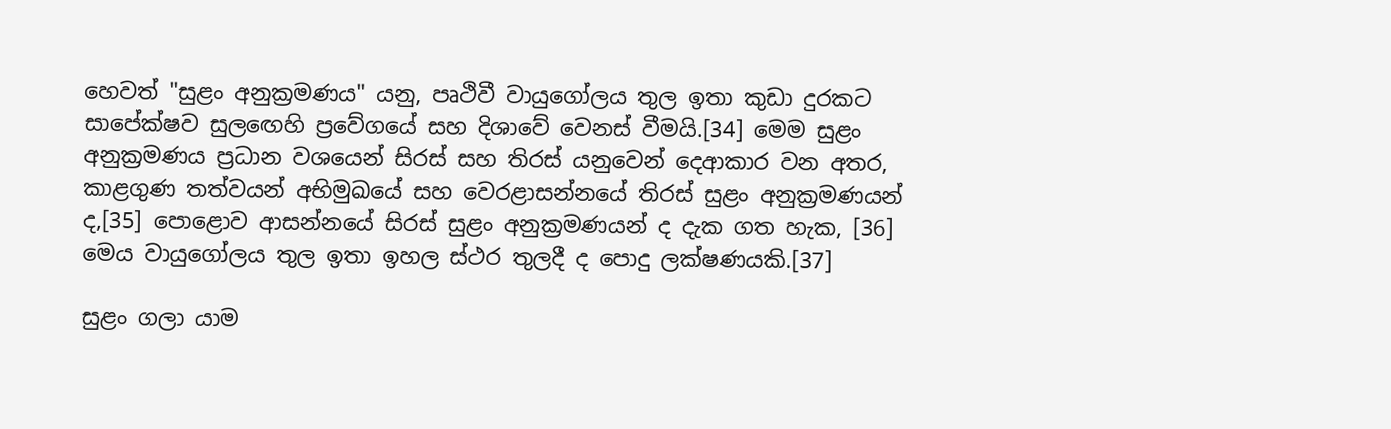හෙවත් "සුළං අනුක්‍රමණය" යනු, පෘථිවී වායුගෝලය තුල ඉතා කුඩා දුරකට සාපේක්ෂව සුලඟෙහි ප්‍රවේගයේ සහ දිශාවේ වෙනස් වීමයි.[34] මෙම සුළං අනුක්‍රමණය ප්‍රධාන වශයෙන් සිරස් සහ තිරස් යනුවෙන් දෙආකාර වන අතර, කාළගුණ තත්වයන් අභිමුඛයේ සහ වෙරළාසන්නයේ තිරස් සුළං අනුක්‍රමණයන් ද,[35] පොළොව ආසන්නයේ සිරස් සුළං අනුක්‍රමණයන් ද දැක ගත හැක, [36] මෙය වායුගෝලය තුල ඉතා ඉහල ස්ථර තුලදී ද පොදු ලක්ෂණයකි.[37]

සුළං ගලා යාම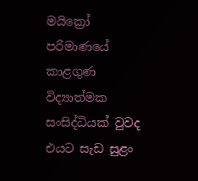මයික්‍රෝ පරිමාණයේ කාළගුණ විද්‍යාත්මක සංසිද්ධියක් වුවද එයට සැඩ සුළං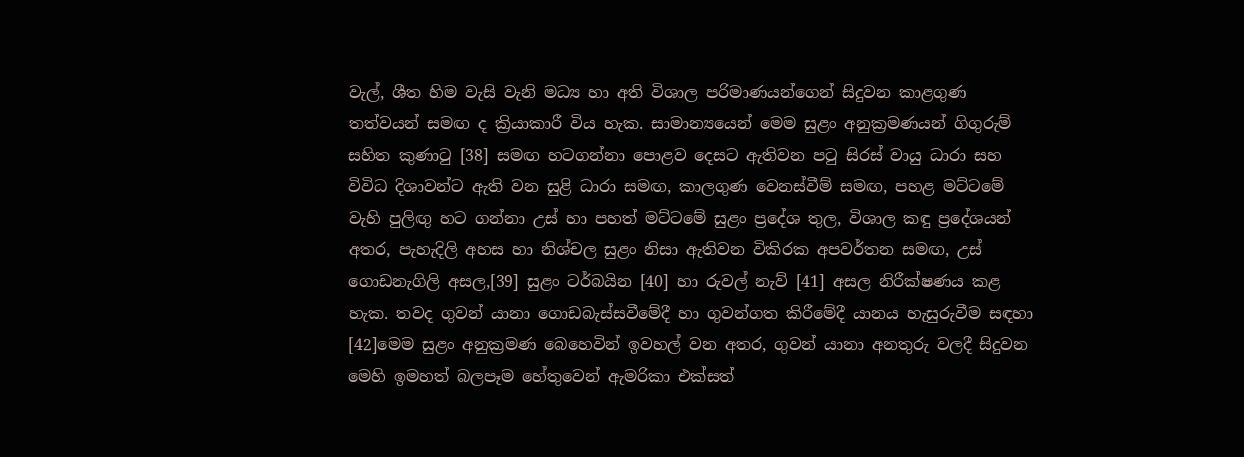වැල්, ශීත හිම වැසි වැනි මධ්‍ය හා අති විශාල පරිමාණයන්ගෙන් සිදුවන කාළගුණ තත්වයන් සමඟ ද ක්‍රියාකාරී විය හැක. සාමාන්‍යයෙන් මෙම සුළං අනුක්‍රමණයන් ගිගුරුම් සහිත කුණාටු [38] සමඟ හටගන්නා පොළව දෙසට ඇතිවන පටු සිරස් වායු ධාරා සහ විවිධ දිශාවන්ට ඇති වන සුළි ධාරා සමඟ, කාලගුණ වෙනස්වීම් සමඟ, පහළ මට්ටමේ වැහි පුලිඟු හට ගන්නා උස් හා පහත් මට්ටමේ සුළං ප්‍රදේශ තුල, විශාල කඳු ප්‍රදේශයන් අතර, පැහැදිලි අහස හා නිශ්චල සුළං නිසා ඇතිවන විකිරක අපවර්තන සමඟ, උස් ගොඩනැගිලි අසල,[39] සුළං ටර්බයින [40] හා රුවල් නැව් [41] අසල නිරීක්ෂණය කළ හැක. තවද ගුවන් යානා ගොඩබැස්සවීමේදී හා ගුවන්ගත කිරීමේදී යානය හැසුරුවීම සඳහා [42]මෙම සුළං අනුක්‍රමණ බෙහෙවින් ඉවහල් වන අතර, ගුවන් යානා අනතුරු වලදී සිදුවන මෙහි ඉමහත් බලපෑම හේතුවෙන් ඇමරිකා එක්සත්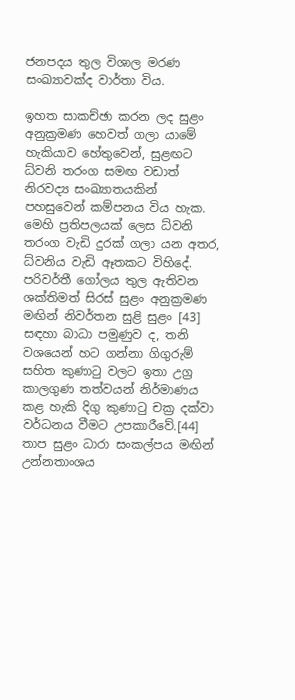ජනපදය තුල විශාල මරණ සංඛ්‍යාවක්ද වාර්තා විය.

ඉහත සාකච්ඡා කරන ලද සුළං අනුක්‍රමණ හෙවත් ගලා යාමේ හැකියාව හේතුවෙන්, සුළඟට ධ්වනි තරංග සමඟ වඩාත් නිරවද්‍ය සංඛ්‍යාතයකින් පහසුවෙන් කම්පනය විය හැක. මෙහි ප්‍රතිපලයක් ලෙස ධ්වනි තරංග වැඩි දුරක් ගලා යන අතර, ධ්වනිය වැඩි ඈතකට විහිදේ. පරිවර්තී ගෝලය තුල ඇතිවන ශක්තිමත් සිරස් සුළං අනුක්‍රමණ මඟින් නිවර්තන සුළි සුළං [43] සඳහා බාධා පමුණුව ද, තනි වශයෙන් හට ගන්නා ගිගුරුම් සහිත කුණාටු වලට ඉතා උග්‍ර කාලගුණ තත්වයන් නිර්මාණය කළ හැකි දිගු කුණාටු චක්‍ර දක්වා වර්ධනය වීමට උපකාරීවේ.[44] තාප සුළං ධාරා සංකල්පය මඟින් උන්නතාංශය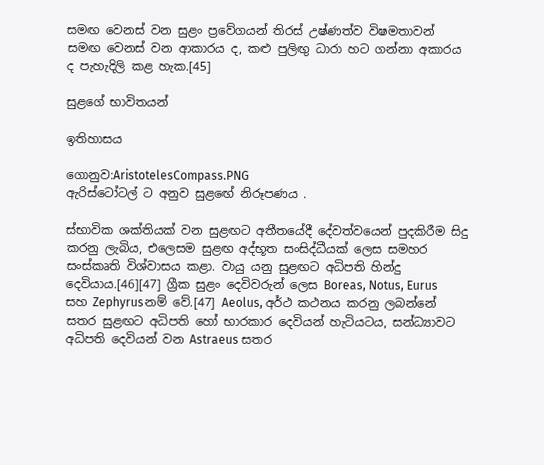සමඟ වෙනස් වන සුළං ප්‍රවේගයන් තිරස් උෂ්ණත්ව විෂමතාවන් සමඟ වෙනස් වන ආකාරය ද, කළු පුලිඟු ධාරා හට ගන්නා අකාරය ද පැහැදිලි කළ හැක.[45]

සුළගේ භාවිතයන්

ඉතිහාසය

ගොනුව:AristotelesCompass.PNG
ඇරිස්ටෝටල් ට අනුව සුළඟේ නිරූපණය .

ස්භාවික ශක්තියක් වන සුළඟට අතීතයේදී දේවත්වයෙන් පුදකිරීම සිදු කරනු ලැබිය, එලෙසම සුළඟ අද්භූත සංසිද්ධීයක් ලෙස සමහර සංස්කෘති විශ්වාසය කළා. වායු යනු සුළඟට අධිපති හින්දු දෙවියාය.[46][47] ග්‍රීක සුළං දෙවිවරුන් ලෙස Boreas, Notus, Eurus සහ Zephyrusනම් වේ.[47] Aeolus, අර්ථ කථනය කරනු ලබන්නේ සතර සුළඟට අධිපති හෝ භාරකාර දෙවියන් හැටියටය, සන්ධ්‍යාවට අධිපති දෙවියන් වන Astraeus සතර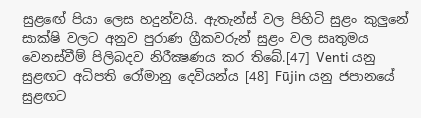සුළඟේ පියා ලෙස හදුන්වයි. ඇතැන්ස් වල පිහිටි සුළං කුලුනේ සාක්ෂි වලට අනුව පුරාණ ග්‍රීකවරුන් සුළං වල සෘතුමය වෙනස්වීම් පිලිබදව නිරීක්‍ෂණය කර තිබේ.[47] Venti යනු සුළඟට අධිපති රෝමානු දෙවියන්ය [48] Fūjin යනු ජපානයේ සුළඟට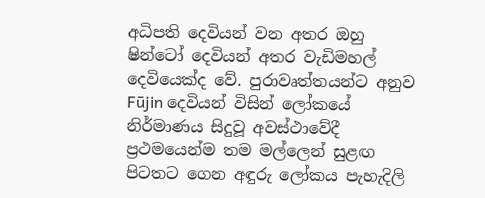අධිපති දෙවියන් වන අතර ඔහු ෂින්ටෝ දෙවියන් අතර වැඩිමහල් දෙවියෙක්ද වේ. පුරාවෘත්තයන්ට අනුව Fūjin දෙවියන් විසින් ලෝකයේ නිර්මාණය සිදුවූ අවස්ථාවේදී ප්‍රථමයෙන්ම තම මල්ලෙන් සුළඟ පිටතට ගෙන අඳුරු ලෝකය පැහැදිලි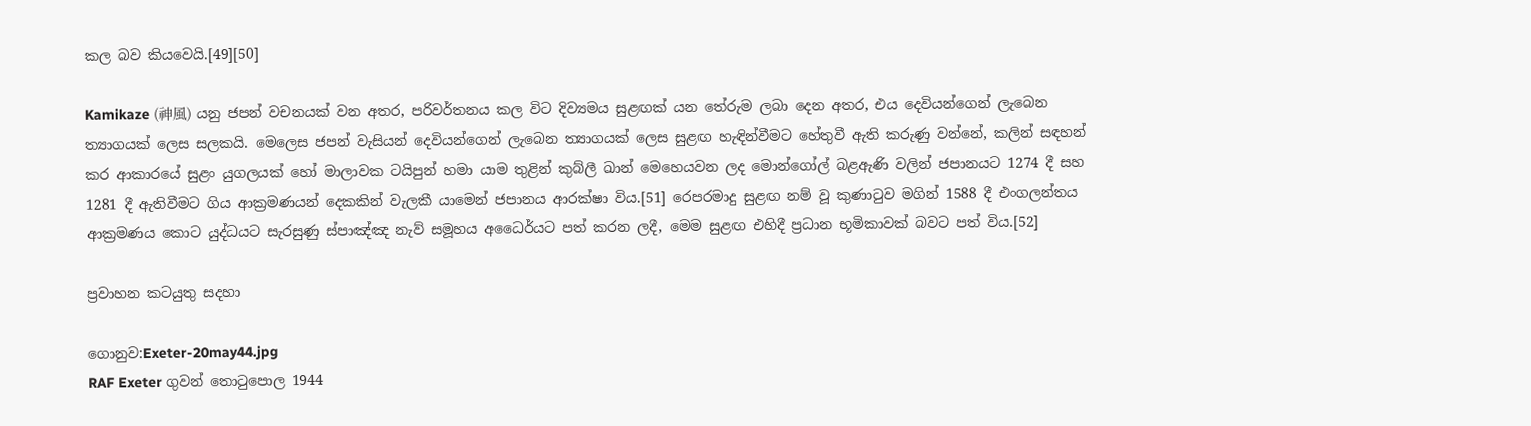කල බව කියවෙයි.[49][50]

Kamikaze (神風) යනු ජපන් වචනයක් වන අතර, පරිවර්තනය කල විට දිව්‍යමය සුළඟක් යන තේරුම ලබා දෙන අතර, එය දෙවියන්ගෙන් ලැබෙන ත්‍යාගයක් ලෙස සලකයි. මෙලෙස ජපන් වැසියන් දෙවියන්ගෙන් ලැබෙන ත්‍යාගයක් ලෙස සුළඟ හැඳින්වීමට හේතුවී ඇති කරුණු වන්නේ, කලින් සඳහන් කර ආකාරයේ සුළං යුගලයක් හෝ මාලාවක ටයිපුන් හමා යාම තුළින් කුබ්ලී ඛාන් මෙහෙයවන ලද මොන්ගෝල් බළඇණි වලින් ජපානයට 1274 දී සහ 1281 දී ඇතිවීමට ගිය ආක්‍රමණයන් දෙකකින් වැලකී යාමෙන් ජපානය ආරක්ෂා විය.[51] රෙපරමාදු සුළඟ නම් වූ කුණාටුව මගින් 1588 දී එංගලන්තය ආක්‍රමණය කොට යුද්ධයට සැරසුණු ස්පාඤ්ඤ නැව් සමූහය අධෛර්යට පත් කරන ලදී, මෙම සුළඟ එහිදී ප්‍රධාන භූමිකාවක් බවට පත් විය.[52]

ප්‍රවාහන කටයුතු සදහා

ගොනුව:Exeter-20may44.jpg
RAF Exeter ගුවන් තොටුපොල 1944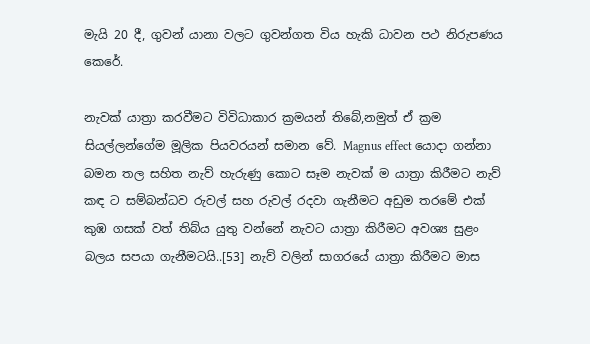මැයි 20 දී, ගුවන් යානා වලට ගුවන්ගත විය හැකි ධාවන පථ නිරුපණය කෙරේ.

නැවක් යාත්‍රා කරවීමට විවිධාකාර ක්‍රමයන් තිබේ,නමුත් ඒ ක්‍රම සියල්ලන්ගේම මූලික පියවරයන් සමාන වේ. Magnus effect යොදා ගන්නා බ‍මන තල සහිත නැව් හැරුණු කොට සෑම නැවක් ම යාත්‍රා කිරීමට නැව් කඳ ට සම්බන්ධව රුවල් සහ රුවල් රදවා ගැනීමට අඩුම තරමේ එක් කුඹ ගසක් වත් තිබ්ය යුතු වන්නේ නැවට යාත්‍රා කිරීමට අවශ්‍ය සුළං බලය සපයා ගැනීමටයි..[53] නැව් වලින් සාගරයේ යාත්‍රා කිරීමට මාස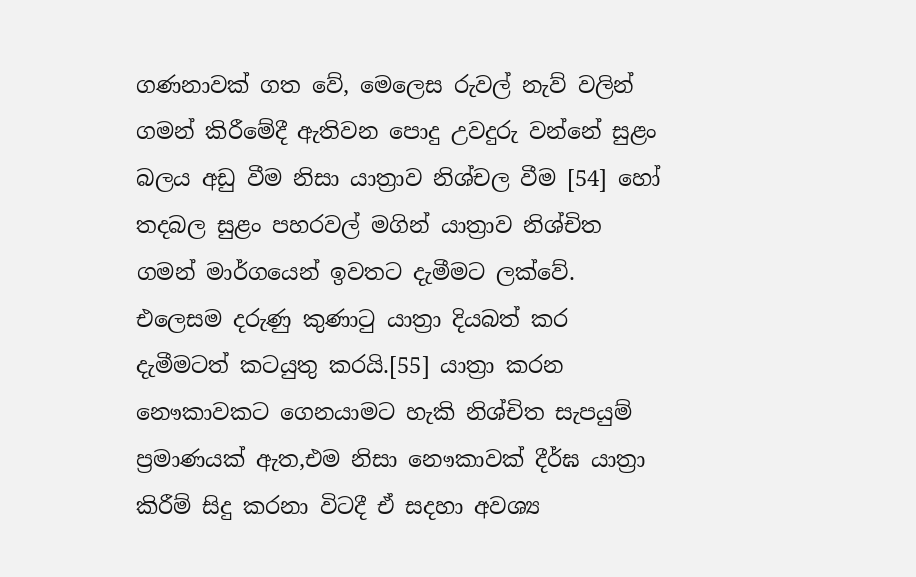ගණනාවක් ගත වේ, මෙලෙස රුවල් නැව් වලින් ගමන් කිරීමේදී ඇතිවන පොදු උවදුරු වන්නේ සුළං බලය අඩු වීම නිසා යාත්‍රාව නිශ්චල වීම [54] හෝ තදබල සුළං පහරවල් මගින් යාත්‍රාව නිශ්චිත ගමන් මාර්ගයෙන් ඉවතට දැමීමට ලක්වේ. එලෙසම දරුණු කුණාටු යාත්‍රා දියබත් කර දැමීමටත් කටයුතු කරයි.[55] යාත්‍රා කරන නෞකාවකට ගෙනයාමට හැකි නිශ්චිත සැපයුම් ප්‍රමාණයක් ඇත,එම නිසා නෞකාවක් දීර්ඝ යාත්‍රා කිරීම් සිදු කරනා විටදී ඒ සදහා අවශ්‍ය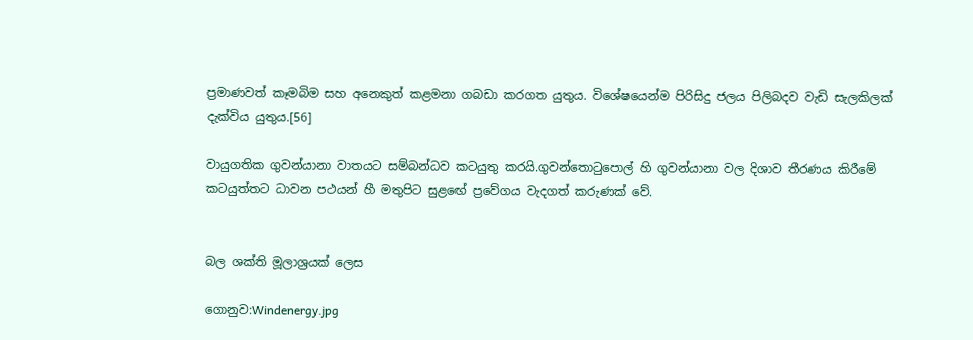ප්‍රමාණවත් කෑමබිම සහ අනෙකුත් කළමනා ගබඩා කරගත යුතුය. විශේෂයෙන්ම පිරිසිදු ජලය පිලිබදව වැඩි සැලකිලක් දැක්විය යුතුය.[56]

වායුගතික ගුවන්යානා වාතයට සම්බන්ධව කටයුතු කරයි.ගුවන්තොටුපොල් හි ගුවන්යානා වල දිශාව තීරණය කිරීමේ කටයුත්තට ධාවන පථයන් හී මතුපිට සුළඟේ ප්‍රවේගය වැදගත් කරුණක් වේ.


බල ශක්ති මූලාශ්‍රයක් ලෙස

ගොනුව:Windenergy.jpg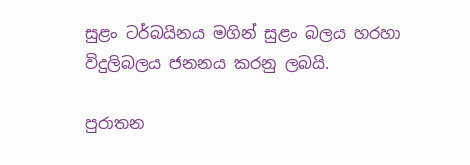සුළං ටර්බයිනය මගින් සුළං බලය හරහා විදුලිබලය ජනනය කරනු ලබයි.

පුරාතන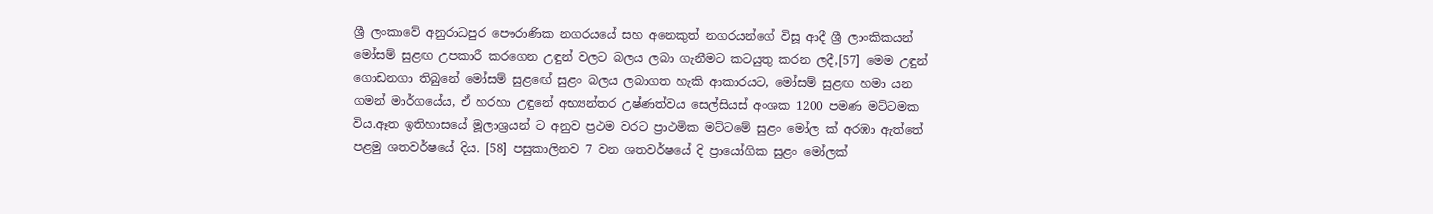ශ්‍රී ලංකාවේ අනුරාධපුර පෞරාණික නගරයයේ සහ අනෙකුත් නගරයන්ගේ විසූ ආදී ශ්‍රී ලාංකිකයන් මෝසම් සුළඟ උපකාරී කරගෙන උඳුන් වලට බලය ලබා ගැනීමට කටයුතු කරන ලදී,[57] මෙම උඳුන් ගොඩනගා තිබුනේ මෝසම් සුළඟේ සුළං බලය ලබාගත හැකි ආකාරයට, මෝසම් සුළඟ හමා යන ගමන් මාර්ගයේය, ඒ හරහා උඳුනේ අභ්‍යන්තර උෂ්ණත්වය සෙල්සියස් අංශක 1200 පමණ මට්ටමක විය.ඈත ඉතිහාසයේ මූලාශ්‍රයන් ට අනුව ප්‍රථම වරට ප්‍රාථමික මට්ටමේ සුළං මෝල ක් අරඹා ඇත්තේ පළමු ශතවර්ෂයේ දිය. [58] පසුකාලිනව 7 වන ශතවර්ෂයේ දි ප්‍රායෝගික සුළං මෝලක්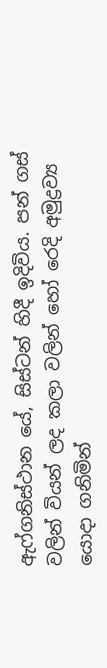ඇෆ්ගනිස්ථාන යේ, සිස්ටන් හිදී ඉදිවිය. පන් ගස් වලින් වියන් ලද කලා වලින් හෝ රෙදි අමුද්‍රව්‍ය යොදා ගනිමින්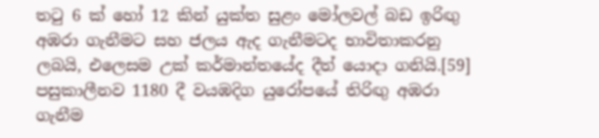තටු 6 ක් හෝ 12 කින් යුක්ත සුළං මෝලවල් බඩ ඉරිඟු අඹරා ගැනීමට සහ ජලය ඇද ගැනීමටද භාවිතාකරනු ලබයි, එලෙසම උක් කර්මාන්තයේද දීත් යොදා ගනියි.[59] පසුකාලීනව 1180 දී වයඹදිග යුරෝපයේ තිරිඟු අඹරා ගැනීම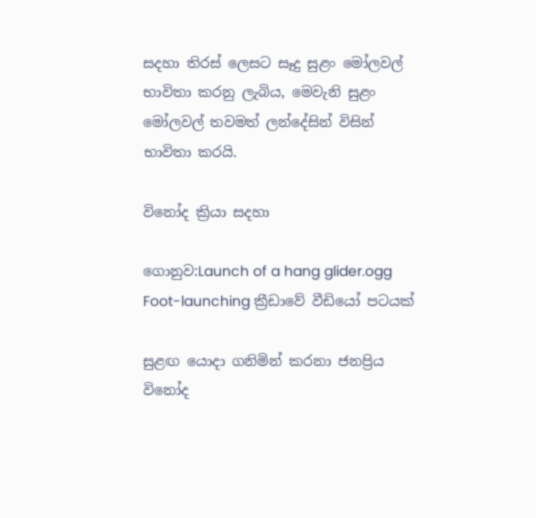සදහා තිරස් ලෙසට සෑදු සුළං මෝලවල් භාවිතා කරනු ලැබිය, මෙවැනි සුළං මෝලවල් තවමත් ලන්දේසින් විසින් භාවිතා කරයි.

විනෝද ක්‍රියා සදහා

ගොනුව:Launch of a hang glider.ogg
Foot-launching ක්‍රීඩාවේ වීඩියෝ පටයක්

සුළඟ යොදා ගනිමින් කරනා ජනප්‍රිය විනෝද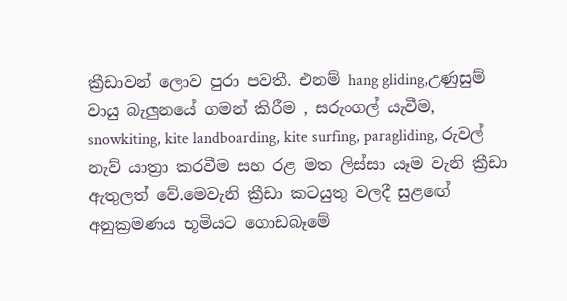ක්‍රීඩාවන් ලොව පුරා පවතී. එනම් hang gliding,උණුසුම් වායු බැලුනයේ ගමන් කිරීම , සරුංගල් යැවීම, snowkiting, kite landboarding, kite surfing, paragliding, රුවල් නැව් යාත්‍රා කරවීම සහ රළ මත ලිස්සා යෑම වැනි ක්‍රීඩා ඇතුලත් වේ.මෙවැනි ක්‍රීඩා කටයුතු වලදී සුළඟේ අනුක්‍රමණය භූමියට ගොඩබෑමේ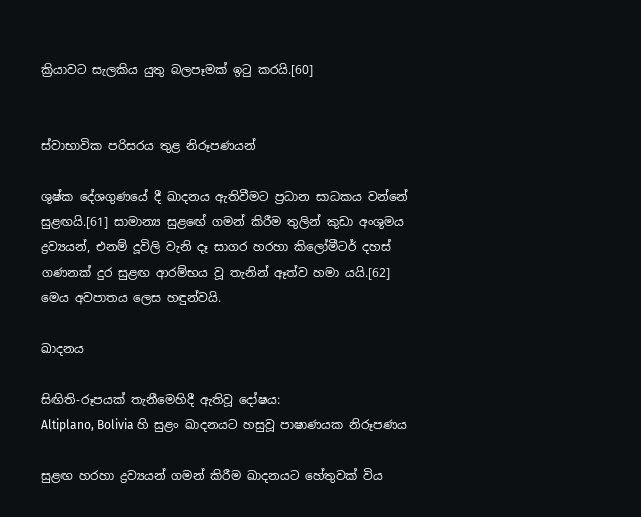ක්‍රියාවට සැලකිය යුතු බලපෑමක් ඉටු කරයි.[60]


ස්වාභාවික පරිසරය තුළ නිරූපණයන්

ශුෂ්ක දේශගුණයේ දී ඛාදනය ඇතිවීමට ප්‍රධාන සාධකය වන්නේ සුළඟයි.[61] සාමාන්‍ය සුළඟේ ගමන් කිරීම තුලින් කුඩා අංශුමය ද්‍රව්‍යයන්, එනම් දූවිලි වැනි දෑ සාගර හරහා කිලෝමීටර් දහස් ගණනක් දුර සුළඟ ආරම්භය වූ තැනින් ඈත්ව හමා යයි.[62] මෙය අවපාතය ලෙස හඳුන්වයි.

ඛාදනය

සිඟිති-රූපයක් තැනීමෙහිදී ඇතිවූ දෝෂය:
Altiplano, Bolivia හි සුළං ඛාදනයට හසුවූ පාෂාණයක නිරූපණය

සුළඟ හරහා ද්‍රව්‍යයන් ගමන් කිරීම ඛාදනයට හේතුවක් විය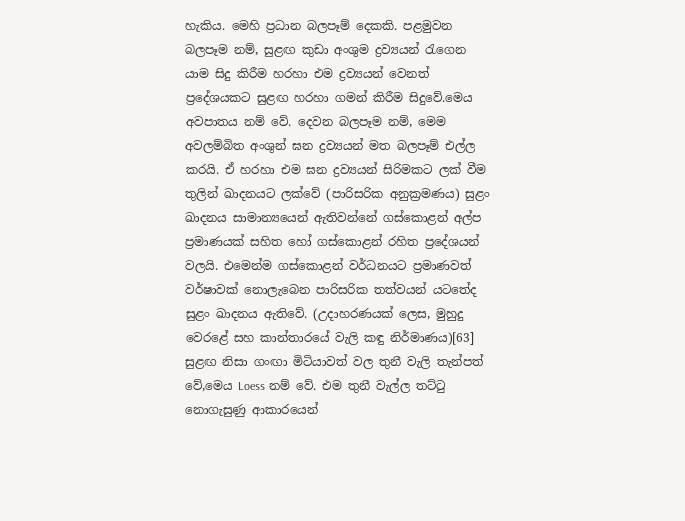හැකිය. මෙහි ප්‍රධාන බලපෑම් දෙකකි. පළමුවන බලපෑම නම්, සුළඟ කුඩා අංශුම ද්‍රව්‍යයන් රැගෙන යාම සිදු කිරීම හරහා එම ද්‍රව්‍යයන් වෙනත් ප්‍රදේශයකට සුළඟ හරහා ගමන් කිරීම සිදුවේ.මෙය අවපාතය නම් වේ. දෙවන බලපෑම නම්, මෙම අවලම්බිත අංශුන් ඝන ද්‍රව්‍යයන් මත බලපෑම් එල්ල කරයි. ඒ හරහා එම ඝන ද්‍රව්‍යයන් සිරිමකට ලක් වීම තුලින් ඛාදනයට ලක්වේ (පාරිසරික අනුක්‍රමණය) සුළං ඛාදනය සාමාන්‍යයෙන් ඇතිවන්නේ ගස්කොළන් අල්ප ප්‍රමාණයක් සහිත හෝ ගස්කොළන් රහිත ප්‍රදේශයන් වලයි. එමෙන්ම ගස්කොළන් වර්ධනයට ප්‍රමාණවත් වර්ෂාවක් නොලැබෙන පාරිසරික තත්වයන් යටතේද සුළං ඛාදනය ඇතිවේ. (උදාහරණයක් ලෙස, මුහුදු වෙරළේ සහ කාන්තාරයේ වැලි කඳු නිර්මාණය)[63] සුළඟ නිසා ගංඟා මිටියාවත් වල තුනී වැලි තැන්පත් වේ,මෙය Loess නම් වේ. එම තුනී වැල්ල තට්ටු නොගැසුණු ආකාරයෙන්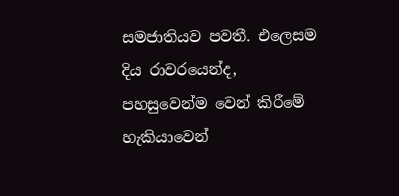සමජාතියව පවතී. එලෙසම දිය රාවරයෙන්ද, පහසුවෙන්ම වෙන් කිරීමේ හැකියාවෙන්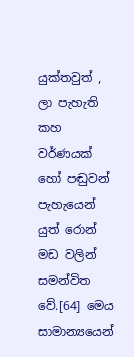යුක්තවුත් , ලා පැහැති කහ වර්ණයක් හෝ පඬුවන් පැහැයෙන් යුත් රොන් මඩ වලින් සමන්විත වේ.[64] මෙය සාමාන්‍යයෙන්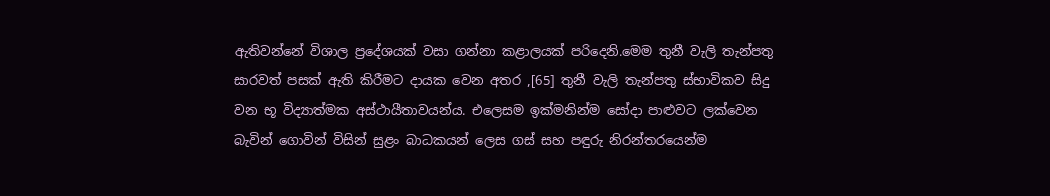ඇතිවන්නේ විශාල ප්‍රදේශයක් වසා ගන්නා කළාලයක් පරිදෙනි.මෙම තුනී වැලි තැන්පතු සාරවත් පසක් ඇති කිරීමට දායක වෙන අතර ,[65] තුනී වැලි තැන්පතු ස්භාවිකව සිදු වන භූ විද්‍යාත්මක අස්ථායීතාවයන්ය. එලෙසම ඉක්මනින්ම සෝදා පාළුවට ලක්වෙන බැවින් ගොවින් විසින් සුළං බාධකයන් ලෙස ගස් සහ පඳුරු නිරන්තරයෙන්ම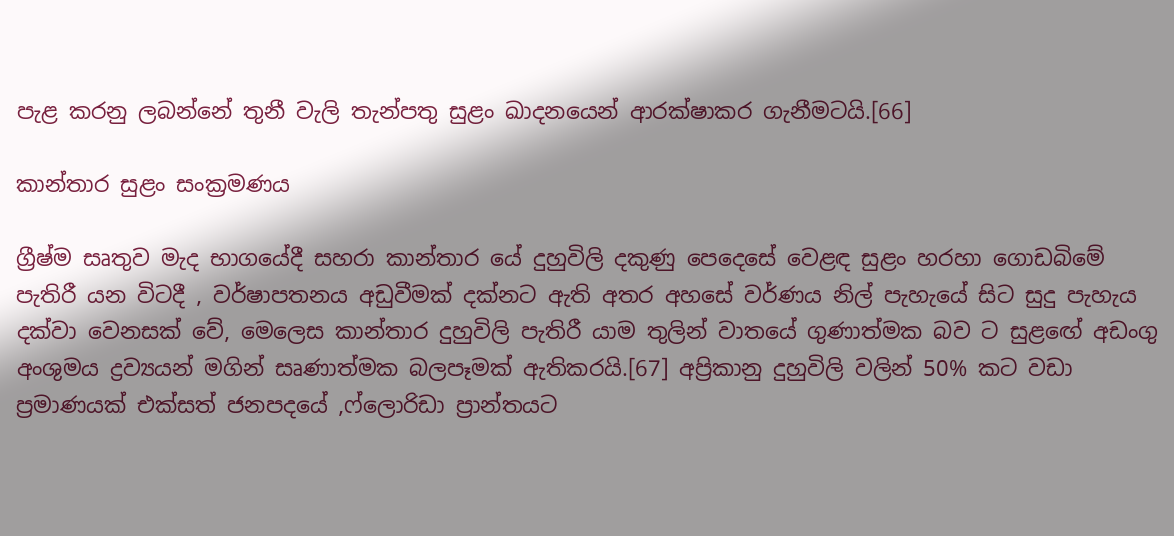පැළ කරනු ලබන්නේ තුනී වැලි තැන්පතු සුළං ඛාදනයෙන් ආරක්ෂාකර ගැනීමටයි.[66]

කාන්තාර සුළං සංක්‍රමණය

ග්‍රීෂ්ම සෘතුව මැද භාගයේදී සහරා කාන්තාර යේ දුහුවිලි දකුණු පෙදෙසේ වෙළඳ සුළං හරහා ගොඩබිමේ පැතිරී යන විටදී , වර්ෂාපතනය අඩුවීමක් දක්නට ඇති අතර අහසේ වර්ණය නිල් පැහැයේ සිට සුදු පැහැය දක්වා වෙනසක් වේ, මෙලෙස කාන්තාර දුහුවිලි පැතිරී යාම තුලින් වාතයේ ගුණාත්මක බව ට සුළඟේ අඩංගු අංශුමය ද්‍රව්‍යයන් මගින් සෘණාත්මක බලපෑමක් ඇතිකරයි.[67] අප්‍රිකානු දුහුවිලි වලින් 50% කට වඩා ප්‍රමාණයක් එක්සත් ජනපදයේ ,ෆ්ලොරිඩා ප්‍රාන්තයට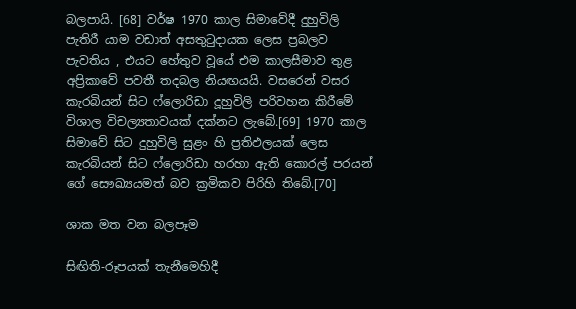බලපායි. [68] වර්ෂ 1970 කාල සිමාවේදී දුහුවිලි පැතිරී යාම වඩාත් අසතුටුදායක ලෙස ප්‍රබලව පැවතිය , එයට හේතුව වූයේ එම කාලසීමාව තුළ අප්‍රිකාවේ පවතී තදබල නියඟයයි. වසරෙන් වසර කැරබියන් සිට ෆ්ලොරිඩා දූහුවිලි පරිවහන කිරීමේ විශාල විචල්‍යතාවයක් දක්නට ලැබේ.[69] 1970 කාල සිමාවේ සිට දුහුවිලි සුළං හි ප්‍රතිඵලයක් ලෙස කැරබියන් සිට ෆ්ලොරිඩා හරහා ඇති කොරල් පරයන් ගේ සෞඛ්‍යයමත් බව ක්‍රමිකව පිරිහි තිබේ.[70]

ශාක මත වන බලපෑම

සිඟිති-රූපයක් තැනීමෙහිදී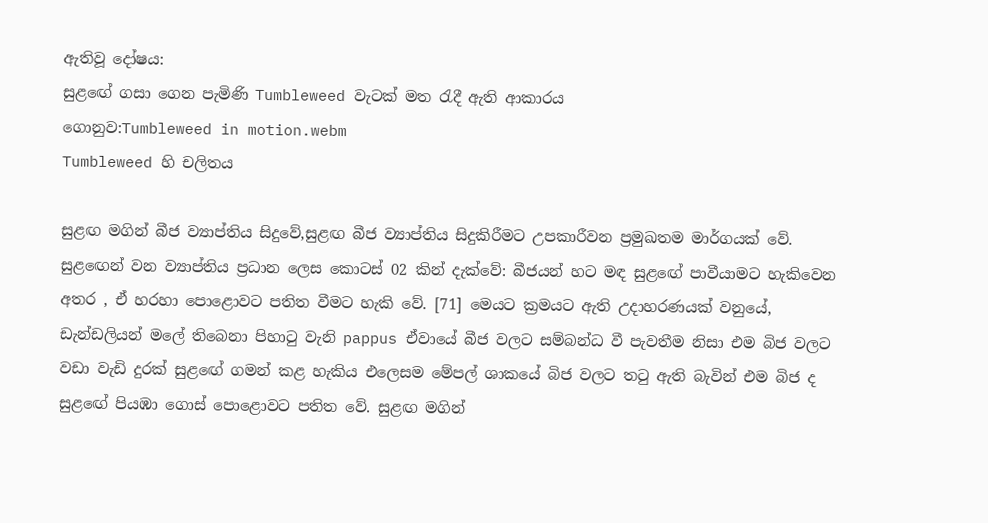ඇතිවූ දෝෂය:
සුළඟේ ගසා ගෙන පැමිණි Tumbleweed වැටක් මත රැදී ඇති ආකාරය
ගොනුව:Tumbleweed in motion.webm
Tumbleweed හි චලිතය

සුළඟ මගින් බීජ ව්‍යාප්තිය සිදුවේ,සුළඟ බීජ ව්‍යාප්තිය සිදුකිරීමට උපකාරීවන ප්‍රමුඛතම මාර්ගයක් වේ. සුළඟෙන් වන ව්‍යාප්තිය ප්‍රධාන ලෙස කොටස් 02 කින් දැක්වේ: බීජයන් හට මඳ සුළඟේ පාවීයාමට හැකිවෙන අතර , ඒ හරහා පොළොවට පතිත වීමට හැකි වේ. [71] මෙයට ක්‍රමයට ඇති උදාහරණයක් වනුයේ, ඩැන්ඩලියන් මලේ තිබෙනා පිහාටු වැනි pappus ඒවායේ බීජ වලට සම්බන්ධ වී පැවතීම නිසා එම බිජ වලට වඩා වැඩි දුරක් සුළඟේ ගමන් කළ හැකිය එලෙසම මේපල් ශාකයේ බිජ වලට තටු ඇති බැවින් එම බිජ ද සුළඟේ පියඹා ගොස් පොළොවට පතිත වේ. සුළඟ මගින්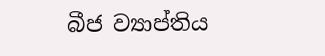බීජ ව්‍යාප්තිය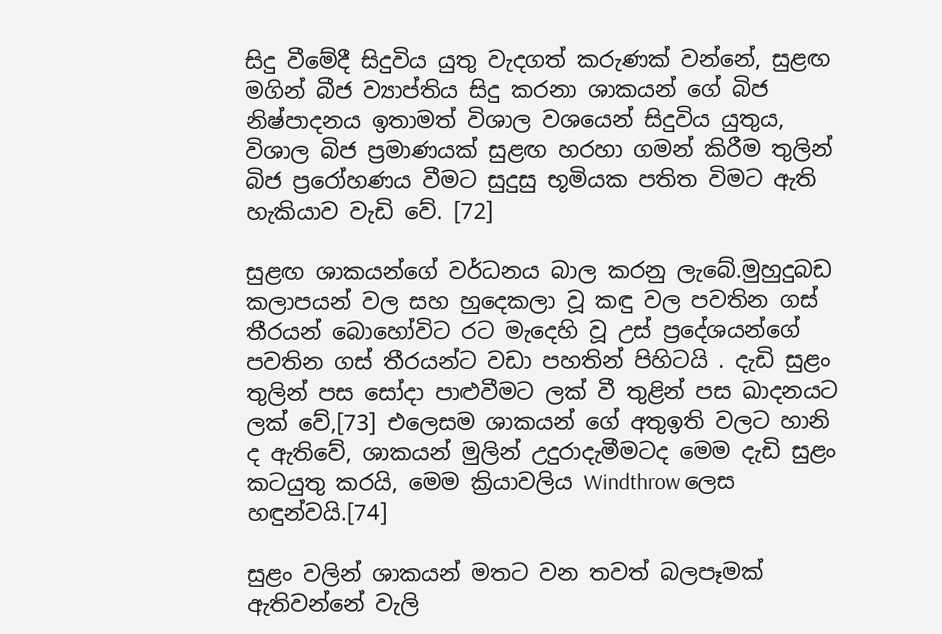සිදු වීමේදී සිදුවිය යුතු වැදගත් කරුණක් වන්නේ, සුළඟ මගින් බීජ ව්‍යාප්තිය සිදු කරනා ශාකයන් ගේ බිජ නිෂ්පාදනය ඉතාමත් විශාල වශයෙන් සිදුවිය යුතුය, විශාල බිජ ප්‍රමාණයක් සුළඟ හරහා ගමන් කිරීම තුලින් බිජ ප්‍රරෝහණය වීමට සුදුසු භූමියක පතිත විමට ඇති හැකියාව වැඩි වේ. [72]

සුළඟ ශාකයන්ගේ වර්ධනය බාල කරනු ලැබේ.මුහුදුබඩ කලාපයන් වල සහ හුදෙකලා වූ කඳු වල පවතින ගස් තීරයන් බොහෝවිට රට මැදෙහි වූ උස් ප්‍රදේශයන්ගේ පවතින ගස් තීරයන්ට වඩා පහතින් පිහිටයි . දැඩි සුළං තුලින් පස සෝදා පාළුවීමට ලක් වී තුළින් පස ඛාදනයට ලක් වේ,[73] එලෙසම ශාකයන් ගේ අතුඉති වලට හානි ද ඇතිවේ, ශාකයන් මුලින් උදුරාදැමීමටද මෙම දැඩි සුළං කටයුතු කරයි, මෙම ක්‍රියාවලිය Windthrow ලෙස හඳුන්වයි.[74]

සුළං වලින් ශාකයන් මතට වන තවත් බලපෑමක් ඇතිවන්නේ වැලි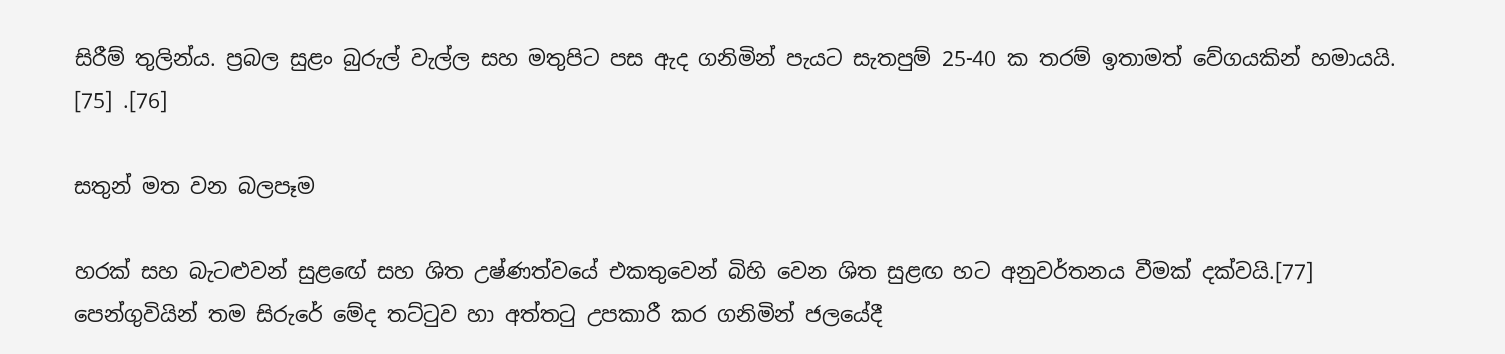සිරීම් තුලින්ය. ප්‍රබල සුළං බුරුල් වැල්ල සහ මතුපිට පස ඇද ගනිමින් පැයට සැතපුම් 25-40 ක තරම් ඉතාමත් වේගයකින් හමායයි. [75] .[76]

සතුන් මත වන බලපෑම

හරක් සහ බැටළුවන් සුළඟේ සහ ශිත උෂ්ණත්වයේ එකතුවෙන් බිහි වෙන ශිත සුළඟ හට අනුවර්තනය වීමක් දක්වයි.[77] පෙන්ගුවියින් තම සිරුරේ මේද තට්ටුව හා අත්තටු උපකාරී කර ගනිමින් ජලයේදී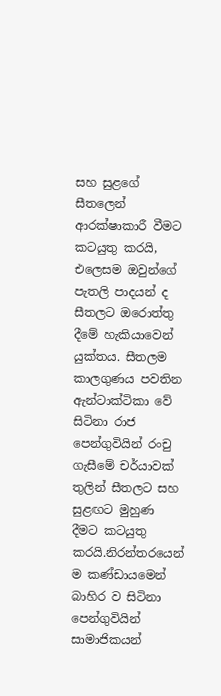සහ සුළගේ සීතලෙන් ආරක්ෂාකාරී වීමට කටයුතු කරයි, එලෙසම ඔවුන්ගේ පැතලි පාදයන් ද සීතලට ඔරොත්තු දීමේ හැකියාවෙන් යුක්තය. සීතලම කාලගුණය පවතින ඇන්ටාක්ටිකා වේ සිටිනා රාජ පෙන්ගුවියින් රංචු ගැසීමේ චර්යාවක් තුලින් සීතලට සහ සුළඟට මුහුණ දීමට කටයුතු කරයි.නිරන්තරයෙන් ම කණ්ඩායමෙන් බාහිර ව සිටිනා පෙන්ගුවියින් සාමාජිකයන්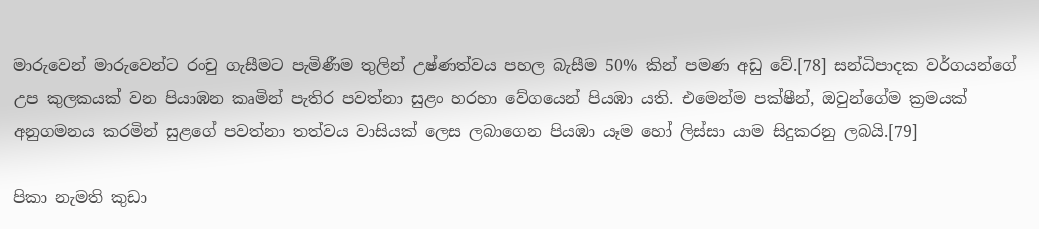මාරුවෙන් මාරුවෙන්ට රංචු ගැසීමට පැමිණීම තුලින් උෂ්ණත්වය පහල බැසීම 50% කින් පමණ අඩු වේ.[78] සන්ධිපාදක වර්ගයන්ගේ උප කුලකයක් වන පියාඹන කෘමින් පැතිර පවත්නා සුළං හරහා වේගයෙන් පියඹා යති. එමෙන්ම පක්ෂීන්, ඔවුන්ගේම ක්‍රමයක් අනුගමනය කරමින් සුළගේ පවත්නා තත්වය වාසියක් ලෙස ලබාගෙන පියඹා යෑම හෝ ලිස්සා යාම සිදුකරනු ලබයි.[79]

පිකා නැමති කුඩා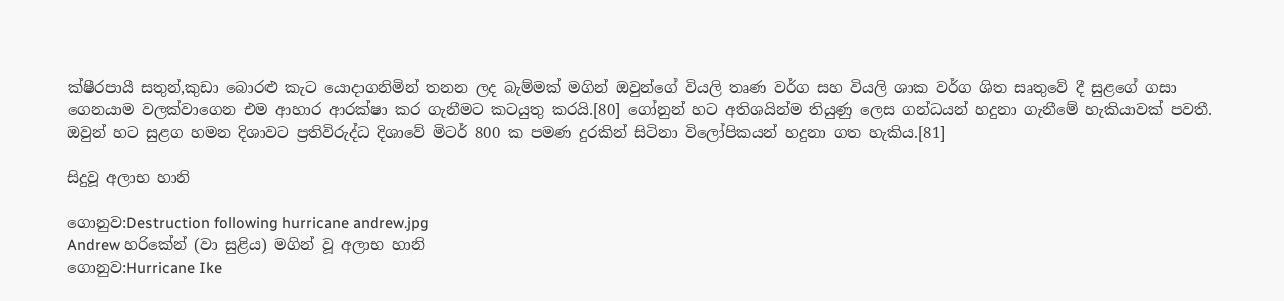ක්ෂීරපායී සතුන්,කුඩා බොරළු කැට යොදාගනිමින් තනන ලද බැම්මක් මගින් ඔවුන්ගේ වියලි තෘණ වර්ග සහ වියලි ශාක වර්ග ශිත සෘතුවේ දී සුළගේ ගසා ගෙනයාම වලක්වාගෙන එම ආහාර ආරක්ෂා කර ගැනීමට කටයුතු කරයි.[80] ගෝනුන් හට අතිශයින්ම තියුණු ලෙස ගන්ධයන් හදුනා ගැනීමේ හැකියාවක් පවතී. ඔවුන් හට සුළග හමන දිශාවට ප්‍රතිවිරුද්ධ දිශාවේ මිටර් 800 ක පමණ දුරකින් සිටිනා විලෝපිකයන් හදුනා ගත හැකිය.[81]

සිදුවූ අලාභ හානි

ගොනුව:Destruction following hurricane andrew.jpg
Andrew හරිකේන් (වා සුළිය) මගින් වූ අලාභ හානි
ගොනුව:Hurricane Ike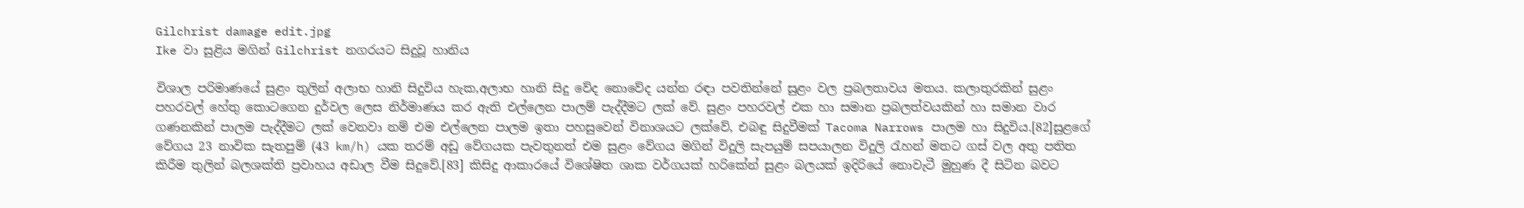Gilchrist damage edit.jpg
Ike වා සුළිය මගින් Gilchrist නගරයට සිදුවූ හානිය

විශාල පරිමාණයේ සුළං තුලින් අලාභ හානි සිදුවිය හැක,අලාභ හානි සිදු වේද නොවේද යන්න රඳා පවතින්නේ සුළං වල ප්‍රබලතාවය මතය. කලාතුරකින් සුළං පහරවල් හේතු කොටගෙන දුර්වල ලෙස නිර්මාණය කර ඇති එල්ලෙන පාලම් පැද්දීමට ලක් වේ. සුළං පහරවල් එක හා සමාන ප්‍රබලත්වයකින් හා සමාන වාර ගණනකින් පාලම පැද්දීමට ලක් වෙනවා නම් එම එල්ලෙන පාලම ඉතා පහසුවෙන් විනාශයට ලක්වේ, එබඳු සිදුවීමක් Tacoma Narrows පාලම හා සිදුවිය.[82]සුළගේ වේගය 23 නාවික සැතපුම් (43 km/h) යක තරම් අඩු වේගයක පැවතුනත් එම සුළං වේගය මගින් විදුලි සැපයුම් සපයාලන විදුලි රැහන් මතට ගස් වල අතු පතිත කිරීම තුලින් බලශක්ති ප්‍රවාහය අඩාල වීම සිදුවේ.[83] කිසිදු ආකාරයේ විශේෂිත ශාක වර්ගයක් හරිකේන් සුළං බලයක් ඉදිරියේ නොවැටී මුහුණ දී සිටින බවට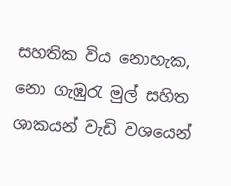සහතික විය නොහැක, නො ගැඹුරැ මුල් සහිත ශාකයන් වැඩි වශයෙන්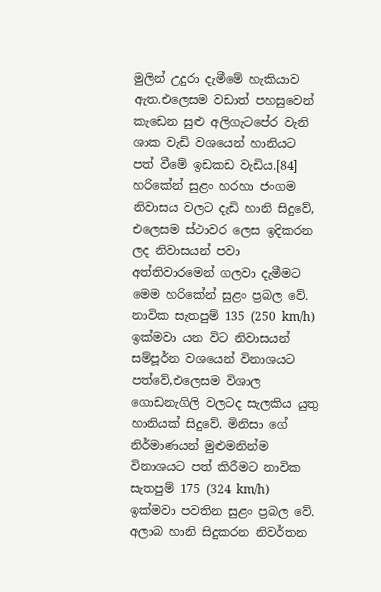මුලින් උදුරා දැමීමේ හැකියාව ඇත.එලෙසම වඩාත් පහසුවෙන් කැඩෙන සුළු අලිගැටපේර වැනි ශාක වැඩි වශයෙන් හානියට පත් වීමේ ඉඩකඩ වැඩිය.[84] හරිකේන් සුළං හරහා ජංගම නිවාසය වලට දැඩි හානි සිදුවේ, එලෙසම ස්ථාවර ලෙස ඉදිකරන ලද නිවාසයන් පවා අත්තිවාරමෙන් ගලවා දැමීමට මෙම හරිකේන් සුළං ප්‍රබල වේ. නාවික සැතපුම් 135 (250 km/h) ඉක්මවා යන විට නිවාසයන් සම්පූර්න වශයෙන් විනාශයට පත්වේ,එලෙසම විශාල ගොඩනැගිලි වලටද සැලකිය යුතු හානියක් සිදුවේ. මිනිසා ගේ නිර්මාණයන් මුළුමනින්ම විනාශයට පත් කිරීමට නාවික සැතපුම් 175 (324 km/h) ඉක්මවා පවතින සුළං ප්‍රබල වේ. අලාබ හානි සිදුකරන නිවර්තන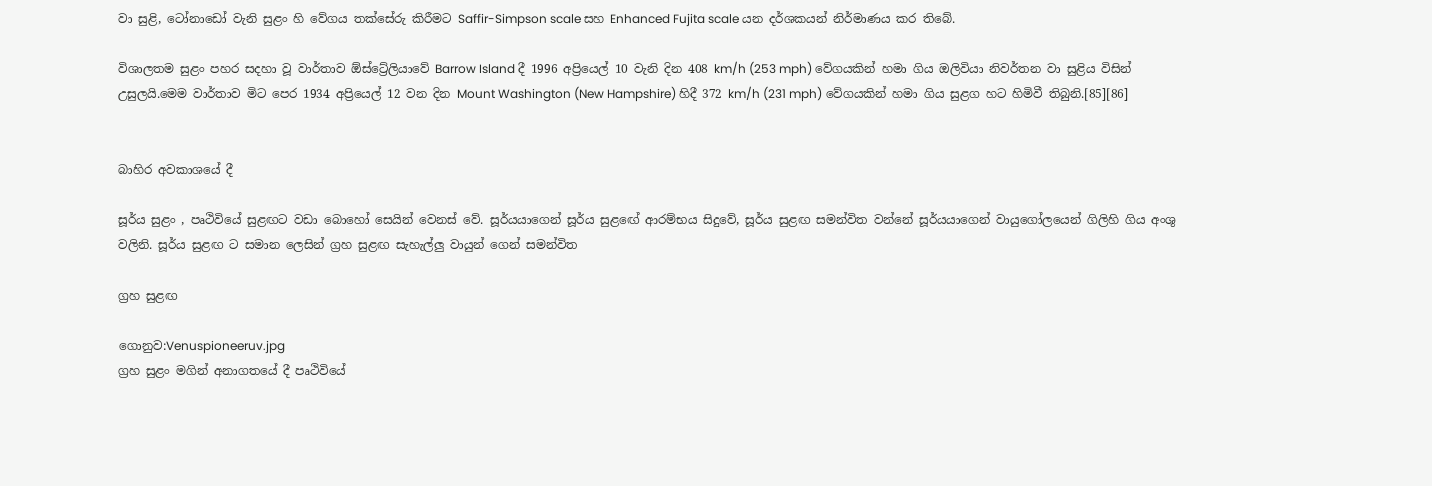වා සුළි, ටෝනාඩෝ වැනි සුළං හි වේගය තක්සේරු කිරීමට Saffir-Simpson scale සහ Enhanced Fujita scale යන දර්ශකයන් නිර්මාණය කර තිබේ.

විශාලතම සුළං පහර සදහා වූ වාර්තාව ඕස්ට්‍රේලියාවේ Barrow Island දී 1996 අප්‍රියෙල් 10 වැනි දින 408 km/h (253 mph) වේගයකින් හමා ගිය ඔලිවියා නිවර්තන වා සුළිය විසින් උසුලයි.මෙම වාර්තාව මිට පෙර 1934 අප්‍රියෙල් 12 වන දින Mount Washington (New Hampshire) හිදී 372 km/h (231 mph) වේගයකින් හමා ගිය සුළග හට හිමිවී තිබුනි.[85][86]


බාහිර අවකාශයේ දී

සූර්ය සුළං , පෘථිවියේ සුළඟට වඩා බොහෝ සෙයින් වෙනස් වේ. සූර්යයාගෙන් සූර්ය සුළඟේ ආරම්භය සිදුවේ, සූර්ය සුළඟ සමන්විත වන්නේ සූර්යයාගෙන් වායුගෝලයෙන් ගිලිහි ගිය අංශු වලිනි. සූර්ය සුළඟ ට සමාන ලෙසින් ග්‍රහ සුළඟ සැහැල්ලු වායුන් ගෙන් සමන්විත

ග්‍රහ සුළඟ

ගොනුව:Venuspioneeruv.jpg
ග්‍රහ සුළං මගින් අනාගතයේ දී පෘථිවියේ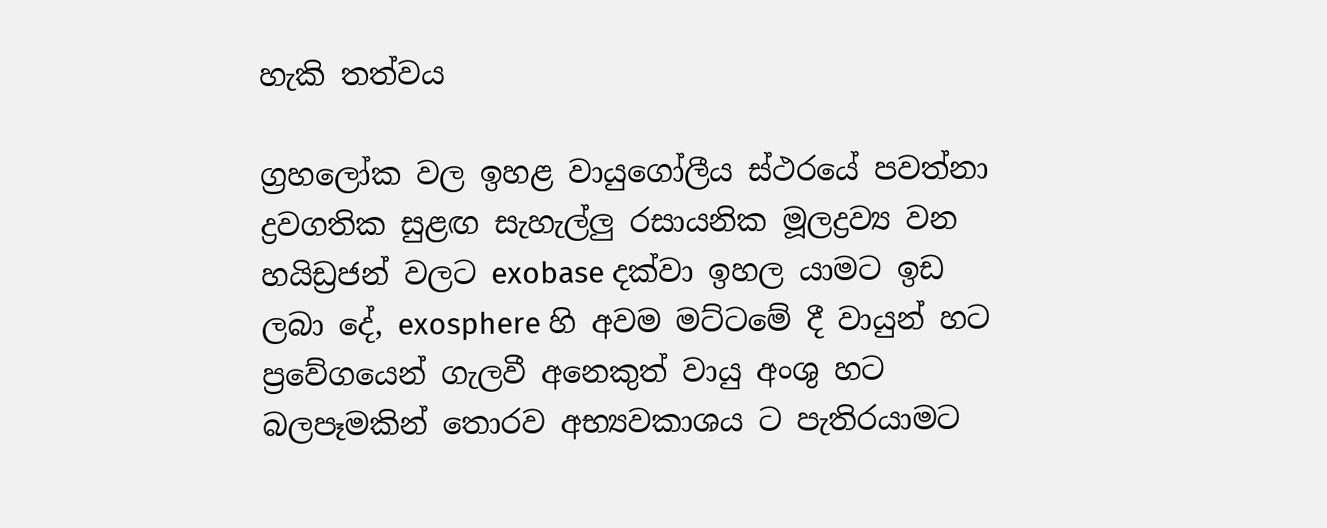හැකි තත්වය

ග්‍රහලෝක වල ඉහළ වායුගෝලීය ස්ථරයේ පවත්නා ද්‍රවගතික සුළඟ සැහැල්ලු රසායනික මූලද්‍රව්‍ය වන හයිඩ්‍රජන් වලට exobase දක්වා ඉහල යාමට ඉඩ ලබා දේ, exosphere හි අවම මට්ටමේ දී වායුන් හට ප්‍රවේගයෙන් ගැලවී අනෙකුත් වායු අංශු හට බලපෑමකින් තොරව අභ්‍යවකාශය ට පැතිරයාමට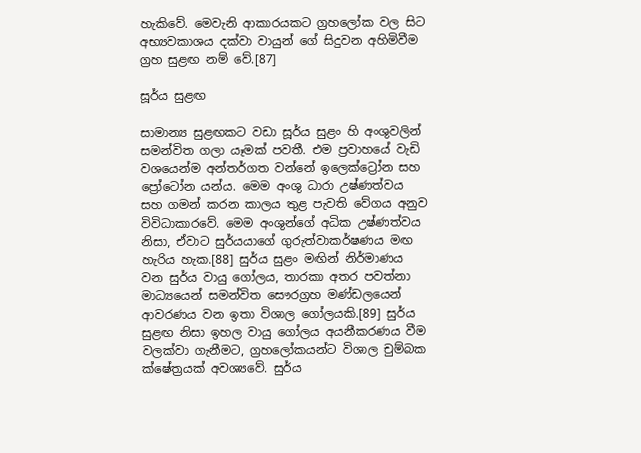හැකිවේ. මෙවැනි ආකාරයකට ග්‍රහලෝක වල සිට අභ්‍යවකාශය දක්වා වායුන් ගේ සිදුවන අහිමිවීම ග්‍රහ සුළඟ නම් වේ.[87]

සූර්ය සුළඟ

සාමාන්‍ය සුළඟකට වඩා සූර්ය සුළං හි අංශුවලින් සමන්විත ගලා යෑමක් පවතී. එම ප්‍රවාහයේ වැඩි වශයෙන්ම අන්තර්ගත වන්නේ ඉලෙක්ට්‍රෝන සහ ප්‍රෝටෝන යන්ය. මෙම අංශු ධාරා උෂ්ණත්වය සහ ගමන් කරන කාලය තුළ පැවති වේගය අනුව විවිධාකාරවේ. මෙම අංශුන්ගේ අධික උෂ්ණත්වය නිසා, ඒවාට සුර්යයාගේ ගුරුත්වාකර්ෂණය මඟ හැරිය හැක.[88] සුර්ය සුළං මඟින් නිර්මාණය වන සුර්ය වායු ගෝලය, තාරකා අතර පවත්නා මාධ්‍යයෙන් සමන්විත සෞරග්‍රහ මණ්ඩලයෙන් ආවරණය වන ඉතා විශාල ගෝලයකි.[89] සුර්ය සුළඟ නිසා ඉහල වායු ගෝලය අයනීකරණය වීම වලක්වා ගැනීමට, ග්‍රහලෝකයන්ට විශාල චුම්බක ක්ෂේත්‍රයක් අවශ්‍යවේ. සුර්ය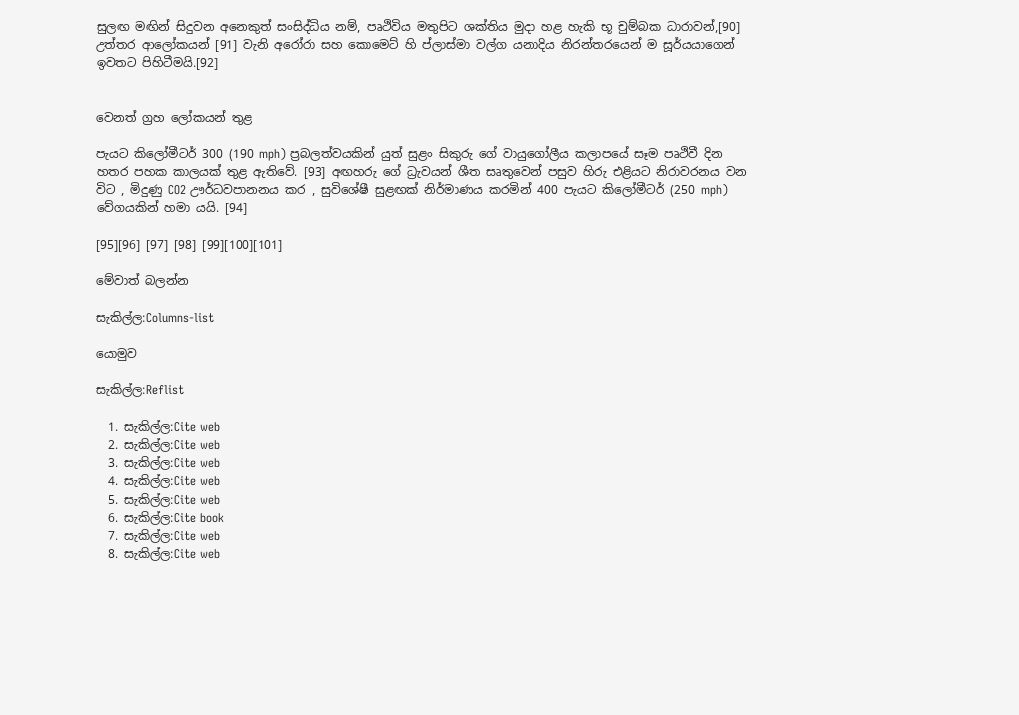සුලඟ මඟින් සිදුවන අනෙකුත් සංසිද්ධිය නම්, පෘථිවිය මතුපිට ශක්තිය මුදා හළ හැකි භූ චුම්බක ධාරාවන්,[90] උත්තර ආලෝකයන් [91] වැනි අරෝරා සහ කොමෙට් හි ප්ලාස්මා වල්ග යනාදිය නිරන්තරයෙන් ම සූර්යයාගෙන් ඉවතට පිහිටීමයි.[92]


වෙනත් ග්‍රහ ලෝකයන් තුළ

පැයට කිලෝමීටර් 300 (190 mph) ප්‍රබලත්වයකින් යුත් සුළං සිකුරු ගේ වායුගෝලීය කලාපයේ සෑම පෘථිවී දින හතර පහක කාලයක් තුළ ඇතිවේ. [93] අඟහරු ගේ ධ්‍රැවයන් ශීත සෘතුවෙන් පසුව හිරු එළියට නිරාවරනය වන විට , මිදුණු CO2 ඌර්ධවපානනය කර , සුවිශේෂී සුළඟක් නිර්මාණය කරමින් 400 පැයට කිලෝමීටර් (250 mph) වේගයකින් හමා යයි. [94]

[95][96] [97] [98] [99][100][101]

මේවාත් බලන්න

සැකිල්ල:Columns-list

යොමුව

සැකිල්ල:Reflist

  1. සැකිල්ල:Cite web
  2. සැකිල්ල:Cite web
  3. සැකිල්ල:Cite web
  4. සැකිල්ල:Cite web
  5. සැකිල්ල:Cite web
  6. සැකිල්ල:Cite book
  7. සැකිල්ල:Cite web
  8. සැකිල්ල:Cite web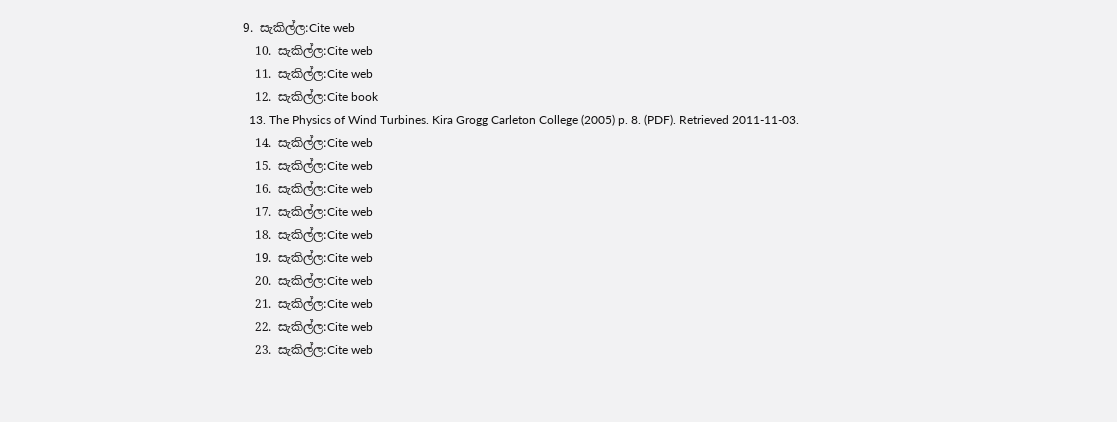9. සැකිල්ල:Cite web
  10. සැකිල්ල:Cite web
  11. සැකිල්ල:Cite web
  12. සැකිල්ල:Cite book
  13. The Physics of Wind Turbines. Kira Grogg Carleton College (2005) p. 8. (PDF). Retrieved 2011-11-03.
  14. සැකිල්ල:Cite web
  15. සැකිල්ල:Cite web
  16. සැකිල්ල:Cite web
  17. සැකිල්ල:Cite web
  18. සැකිල්ල:Cite web
  19. සැකිල්ල:Cite web
  20. සැකිල්ල:Cite web
  21. සැකිල්ල:Cite web
  22. සැකිල්ල:Cite web
  23. සැකිල්ල:Cite web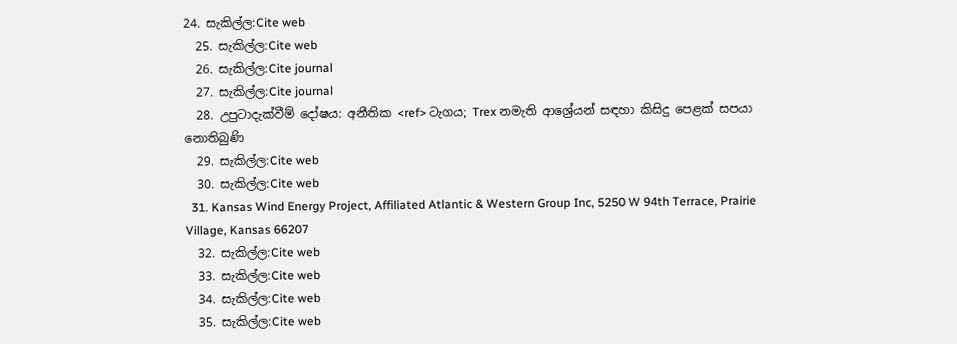24. සැකිල්ල:Cite web
  25. සැකිල්ල:Cite web
  26. සැකිල්ල:Cite journal
  27. සැකිල්ල:Cite journal
  28. උපුටාදැක්වීම් දෝෂය: අනීතික <ref> ටැගය; Trex නමැති ආශ්‍රේයන් සඳහා කිසිදු පෙළක් සපයා නොතිබුණි
  29. සැකිල්ල:Cite web
  30. සැකිල්ල:Cite web
  31. Kansas Wind Energy Project, Affiliated Atlantic & Western Group Inc, 5250 W 94th Terrace, Prairie Village, Kansas 66207
  32. සැකිල්ල:Cite web
  33. සැකිල්ල:Cite web
  34. සැකිල්ල:Cite web
  35. සැකිල්ල:Cite web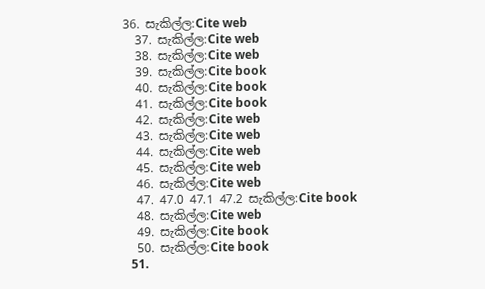36. සැකිල්ල:Cite web
  37. සැකිල්ල:Cite web
  38. සැකිල්ල:Cite web
  39. සැකිල්ල:Cite book
  40. සැකිල්ල:Cite book
  41. සැකිල්ල:Cite book
  42. සැකිල්ල:Cite web
  43. සැකිල්ල:Cite web
  44. සැකිල්ල:Cite web
  45. සැකිල්ල:Cite web
  46. සැකිල්ල:Cite web
  47. 47.0 47.1 47.2 සැකිල්ල:Cite book
  48. සැකිල්ල:Cite web
  49. සැකිල්ල:Cite book
  50. සැකිල්ල:Cite book
  51.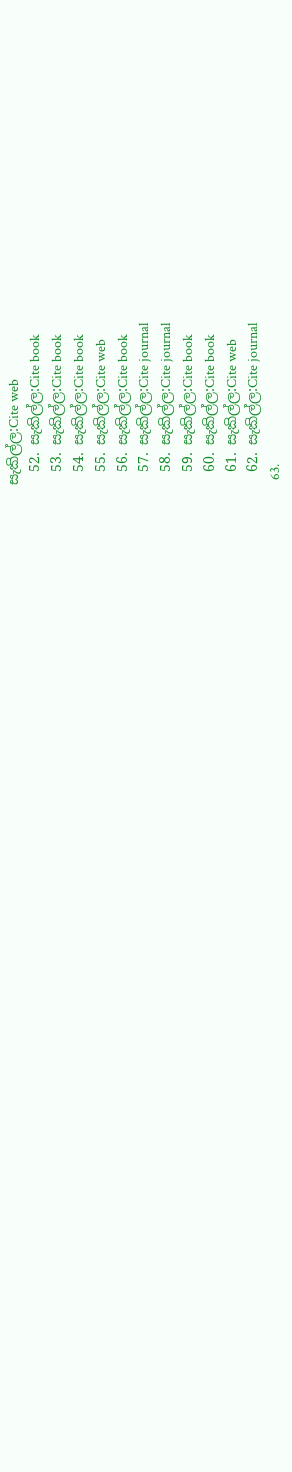සැකිල්ල:Cite web
  52. සැකිල්ල:Cite book
  53. සැකිල්ල:Cite book
  54. සැකිල්ල:Cite book
  55. සැකිල්ල:Cite web
  56. සැකිල්ල:Cite book
  57. සැකිල්ල:Cite journal
  58. සැකිල්ල:Cite journal
  59. සැකිල්ල:Cite book
  60. සැකිල්ල:Cite book
  61. සැකිල්ල:Cite web
  62. සැකිල්ල:Cite journal
  63.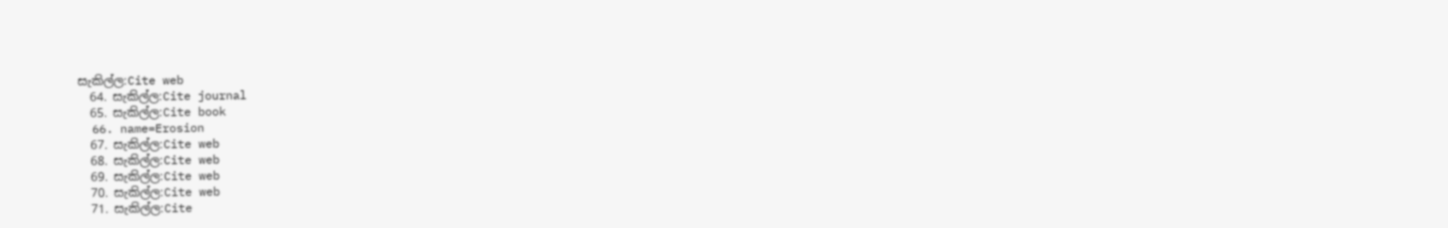සැකිල්ල:Cite web
  64. සැකිල්ල:Cite journal
  65. සැකිල්ල:Cite book
  66. name=Erosion
  67. සැකිල්ල:Cite web
  68. සැකිල්ල:Cite web
  69. සැකිල්ල:Cite web
  70. සැකිල්ල:Cite web
  71. සැකිල්ල:Cite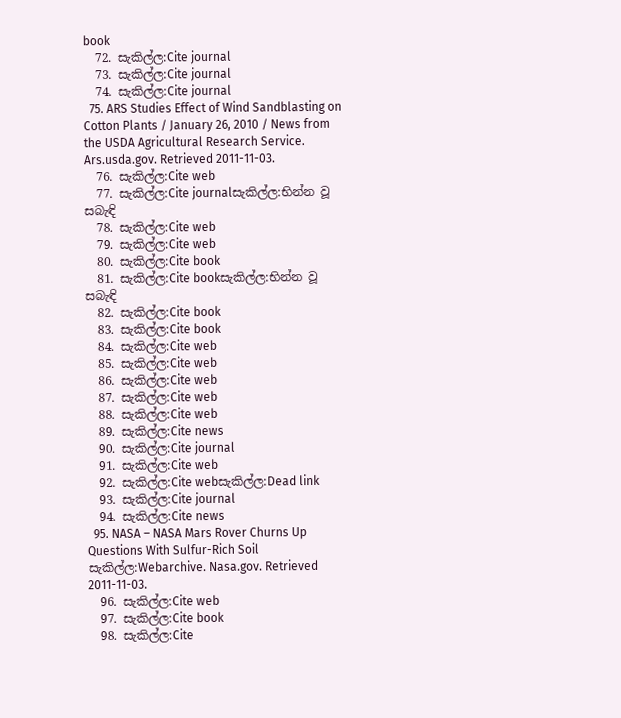book
  72. සැකිල්ල:Cite journal
  73. සැකිල්ල:Cite journal
  74. සැකිල්ල:Cite journal
  75. ARS Studies Effect of Wind Sandblasting on Cotton Plants / January 26, 2010 / News from the USDA Agricultural Research Service. Ars.usda.gov. Retrieved 2011-11-03.
  76. සැකිල්ල:Cite web
  77. සැකිල්ල:Cite journalසැකිල්ල:භින්න වූ සබැඳි
  78. සැකිල්ල:Cite web
  79. සැකිල්ල:Cite web
  80. සැකිල්ල:Cite book
  81. සැකිල්ල:Cite bookසැකිල්ල:භින්න වූ සබැඳි
  82. සැකිල්ල:Cite book
  83. සැකිල්ල:Cite book
  84. සැකිල්ල:Cite web
  85. සැකිල්ල:Cite web
  86. සැකිල්ල:Cite web
  87. සැකිල්ල:Cite web
  88. සැකිල්ල:Cite web
  89. සැකිල්ල:Cite news
  90. සැකිල්ල:Cite journal
  91. සැකිල්ල:Cite web
  92. සැකිල්ල:Cite webසැකිල්ල:Dead link
  93. සැකිල්ල:Cite journal
  94. සැකිල්ල:Cite news
  95. NASA – NASA Mars Rover Churns Up Questions With Sulfur-Rich Soil සැකිල්ල:Webarchive. Nasa.gov. Retrieved 2011-11-03.
  96. සැකිල්ල:Cite web
  97. සැකිල්ල:Cite book
  98. සැකිල්ල:Cite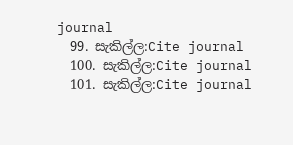journal
  99. සැකිල්ල:Cite journal
  100. සැකිල්ල:Cite journal
  101. සැකිල්ල:Cite journal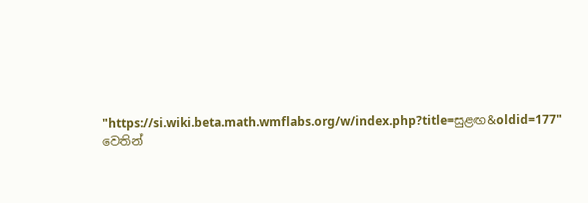"https://si.wiki.beta.math.wmflabs.org/w/index.php?title=සුළඟ&oldid=177" වෙතින්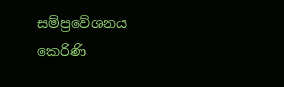සම්ප්‍රවේශනය කෙරිණි